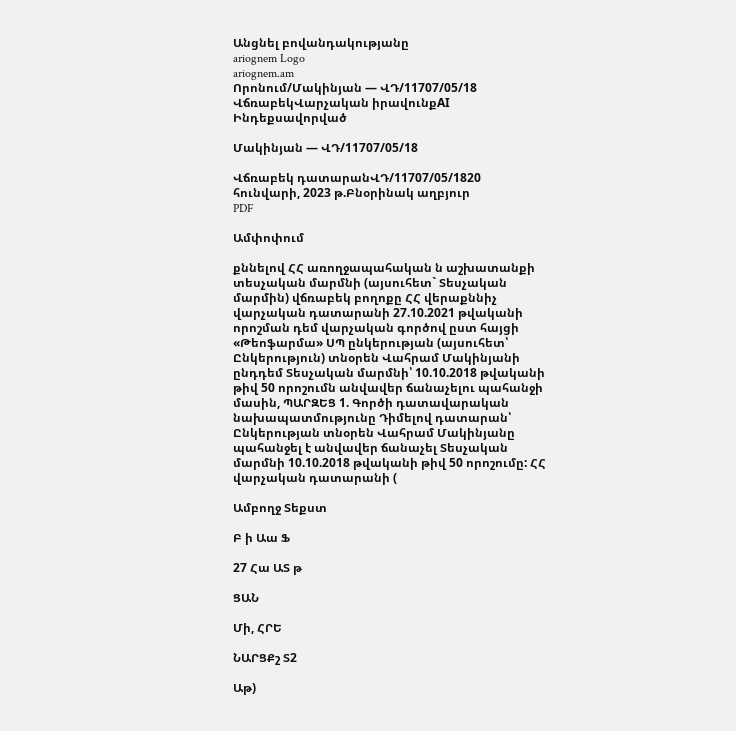Անցնել բովանդակությանը
ariognem Logo
ariognem.am
Որոնում/Մակինյան — ՎԴ/11707/05/18
ՎճռաբեկՎարչական իրավունքAI Ինդեքսավորված

Մակինյան — ՎԴ/11707/05/18

Վճռաբեկ դատարանՎԴ/11707/05/1820 հունվարի, 2023 թ.Բնօրինակ աղբյուր
PDF

Ամփոփում

քննելով ՀՀ առողջապահական ն աշխատանքի տեսչական մարմնի (այսուհետ` Տեսչական մարմին) վճռաբեկ բողոքը ՀՀ վերաքննիչ վարչական դատարանի 27.10.2021 թվականի որոշման դեմ վարչական գործով ըստ հայցի «Թեոֆարմա» ՍՊ ընկերության (այսուհետ՝ Ընկերություն) տնօրեն Վահրամ Մակինյանի ընդդեմ Տեսչական մարմնի՝ 10.10.2018 թվականի թիվ 50 որոշումն անվավեր ճանաչելու պահանջի մասին, ՊԱՐԶԵՑ 1. Գործի դատավարական նախապատմությունը Դիմելով դատարան՝ Ընկերության տնօրեն Վահրամ Մակինյանը պահանջել է անվավեր ճանաչել Տեսչական մարմնի 10.10.2018 թվականի թիվ 50 որոշումը: ՀՀ վարչական դատարանի (

Ամբողջ Տեքստ

Բ ի Աա Ֆ

27 Հա ԱՏ թ

ՑԱՆ

Մի, ՀՐԵ

ՆԱՐՑՔշ Տ2

Աթ)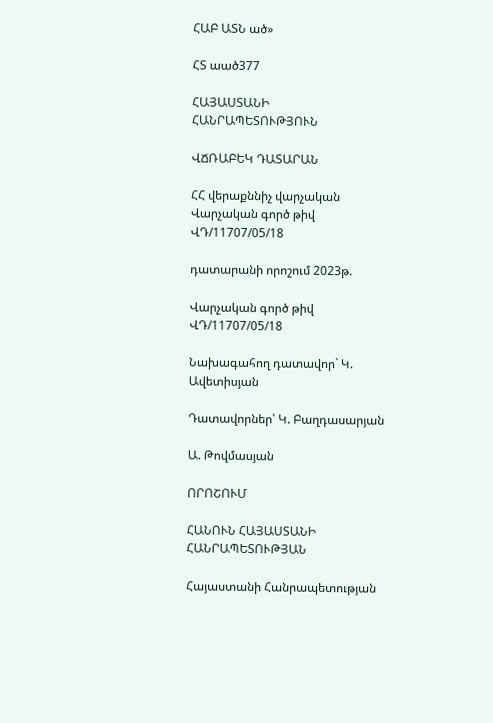ՀԱԲ ԱՏՆ ած»

ՀՏ աած377

ՀԱՅԱՍՏԱՆԻ ՀԱՆՐԱՊԵՏՈՒԹՅՈՒՆ

ՎՃՌԱԲԵԿ ԴԱՏԱՐԱՆ

ՀՀ վերաքննիչ վարչական Վարչական գործ թիվ ՎԴ/11707/05/18

դատարանի որոշում 2023թ.

Վարչական գործ թիվ ՎԴ/11707/05/18

Նախագահող դատավոր` Կ. Ավետիսյան

Դատավորներ՝ Կ. Բաղդասարյան

Ա. Թովմասյան

ՈՐՈՇՈՒՄ

ՀԱՆՈՒՆ ՀԱՅԱՍՏԱՆԻ ՀԱՆՐԱՊԵՏՈՒԹՅԱՆ

Հայաստանի Հանրապետության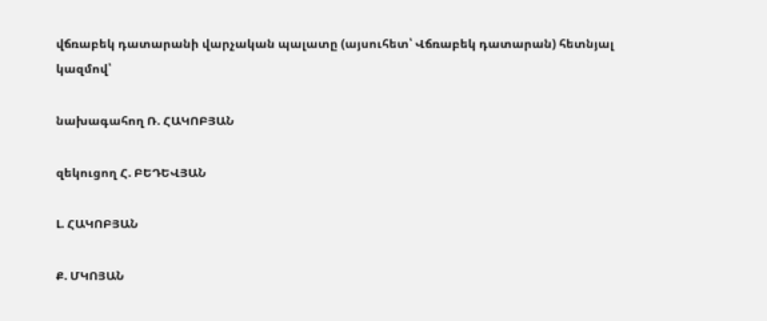վճռաբեկ դատարանի վարչական պալատը (այսուհետ՝ Վճռաբեկ դատարան) հետնյալ կազմով՝

նախագահող Ռ. ՀԱԿՈԲՅԱՆ

զեկուցող Հ. ԲԵԴԵՎՅԱՆ

Լ. ՀԱԿՈԲՅԱՆ

Ք. ՄԿՈՅԱՆ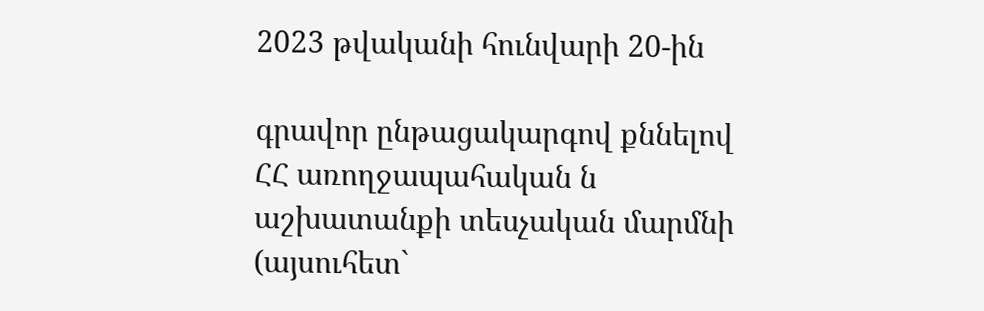2023 թվականի հունվարի 20-ին

գրավոր ընթացակարգով քննելով ՀՀ առողջապահական ն աշխատանքի տեսչական մարմնի (այսուհետ`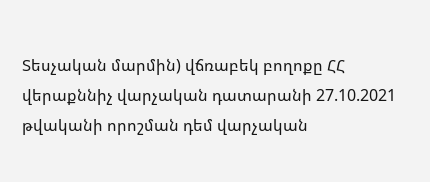Տեսչական մարմին) վճռաբեկ բողոքը ՀՀ վերաքննիչ վարչական դատարանի 27.10.2021 թվականի որոշման դեմ վարչական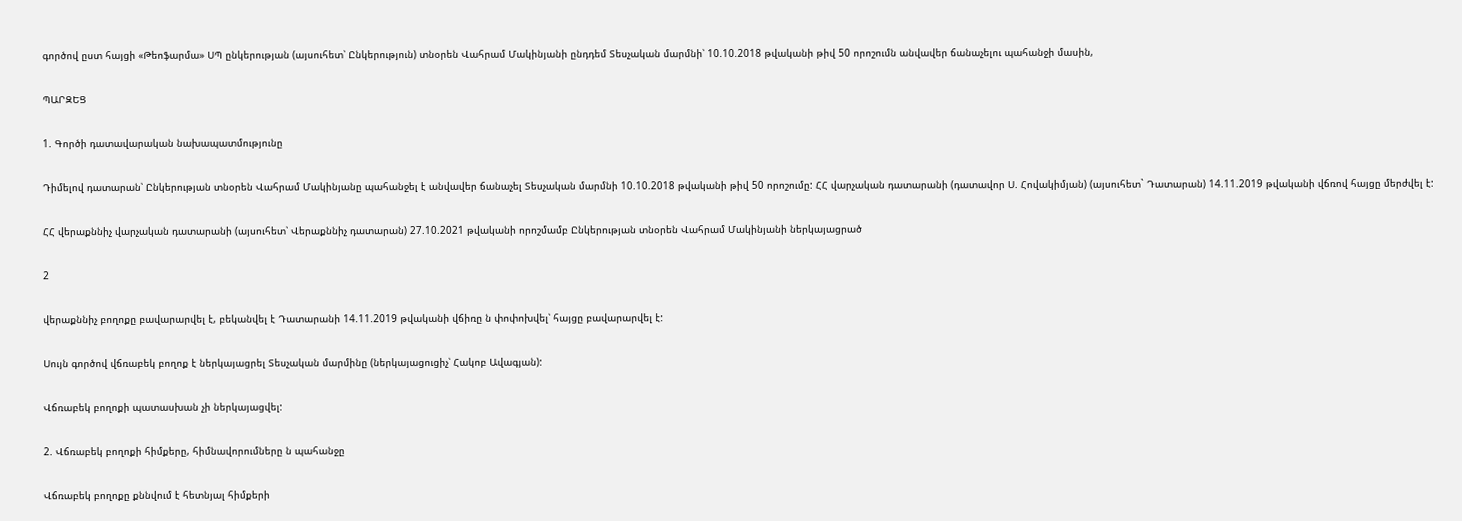գործով ըստ հայցի «Թեոֆարմա» ՍՊ ընկերության (այսուհետ՝ Ընկերություն) տնօրեն Վահրամ Մակինյանի ընդդեմ Տեսչական մարմնի՝ 10.10.2018 թվականի թիվ 50 որոշումն անվավեր ճանաչելու պահանջի մասին,

ՊԱՐԶԵՑ

1. Գործի դատավարական նախապատմությունը

Դիմելով դատարան՝ Ընկերության տնօրեն Վահրամ Մակինյանը պահանջել է անվավեր ճանաչել Տեսչական մարմնի 10.10.2018 թվականի թիվ 50 որոշումը: ՀՀ վարչական դատարանի (դատավոր Ս. Հովակիմյան) (այսուհետ` Դատարան) 14.11.2019 թվականի վճռով հայցը մերժվել է:

ՀՀ վերաքննիչ վարչական դատարանի (այսուհետ՝ Վերաքննիչ դատարան) 27.10.2021 թվականի որոշմամբ Ընկերության տնօրեն Վահրամ Մակինյանի ներկայացրած

2

վերաքննիչ բողոքը բավարարվել է, բեկանվել է Դատարանի 14.11.2019 թվականի վճիռը ն փոփոխվել՝ հայցը բավարարվել է:

Սույն գործով վճռաբեկ բողոք է ներկայացրել Տեսչական մարմինը (ներկայացուցիչ՝ Հակոբ Ավագյան):

Վճռաբեկ բողոքի պատասխան չի ներկայացվել:

2. Վճռաբեկ բողոքի հիմքերը, հիմնավորումները ն պահանջը

Վճռաբեկ բողոքը քննվում է հետնյալ հիմքերի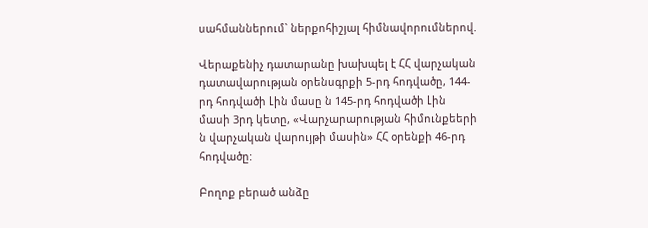սահմաններում` ներքոհիշյալ հիմնավորումներով.

Վերաքենիչ դատարանը խախպել է ՀՀ վարչական դատավարության օրենսգրքի 5-րդ հոդվածը, 144-րդ հոդվածի Լին մասը ն 145-րդ հոդվածի Լին մասի 3րդ կետը, «Վարչարարության հիմունքեերի ն վարչական վարույթի մասին» ՀՀ օրենքի 46-րդ հոդվածը:

Բողոք բերած անձը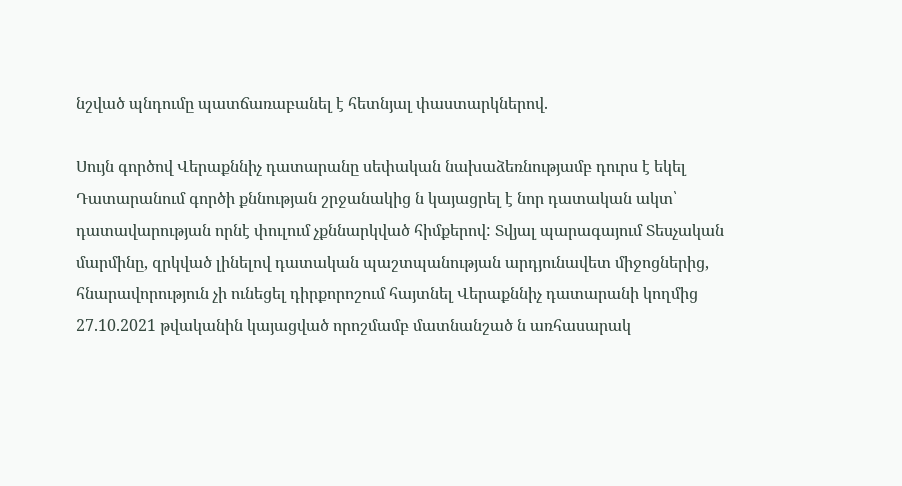նշված պնդումը պատճառաբանել է հետնյալ փաստարկներով.

Սույն գործով Վերաքննիչ դատարանը սեփական նախաձեռնությամբ դուրս է եկել Դատարանում գործի քննության շրջանակից ն կայացրել է նոր դատական ակտ՝ դատավարության որնէ փուլում չքննարկված հիմքերով: Տվյալ պարագայում Տեսչական մարմինը, զրկված լինելով դատական պաշտպանության արդյունավետ միջոցներից, հնարավորություն չի ունեցել դիրքորոշում հայտնել Վերաքննիչ դատարանի կողմից 27.10.2021 թվականին կայացված որոշմամբ մատնանշած ն առհասարակ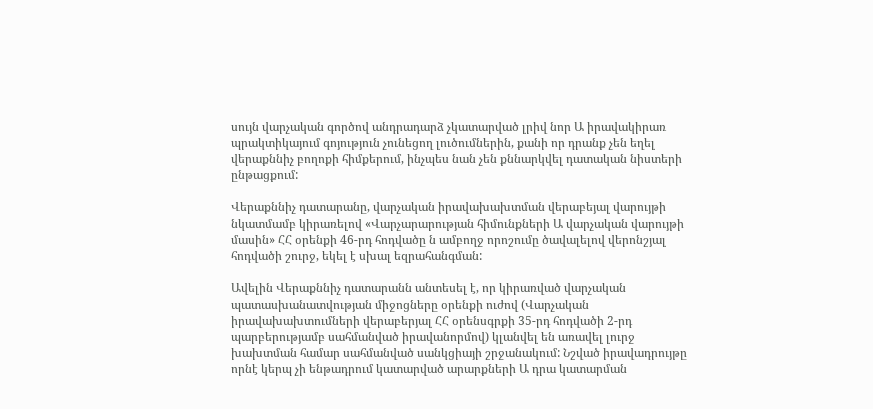սույն վարչական գործով անդրադարձ չկատարված լրիվ նոր Ա իրավակիրառ պրակտիկայում գոյություն չունեցող լուծումներին, քանի որ դրանք չեն եղել վերաքննիչ բողոքի հիմքերում, ինչպես նան չեն քննարկվել դատական նիստերի ընթացքում:

Վերաքննիչ դատարանը, վարչական իրավախախտման վերաբեյալ վարույթի նկատմամբ կիրառելով «Վարչարարության հիմունքների Ա վարչական վարույթի մասին» ՀՀ օրենքի 46-րդ հոդվածը ն ամբողջ որոշումը ծավալելով վերոնշյալ հոդվածի շուրջ, եկել է սխալ եզրահանգման:

Ավելին Վերաքննիչ դատարանն անտեսել է, որ կիրառված վարչական պատասխանատվության միջոցները օրենքի ուժով (Վարչական իրավախախտումների վերաբերյալ ՀՀ օրենսգրքի 35-րդ հոդվածի 2-րդ պարբերությամբ սահմանված իրավանորմով) կլանվել են առավել լուրջ խախտման համար սահմանված սանկցիայի շրջանակում: Նշված իրավադրույթը որնէ կերպ չի ենթադրում կատարված արարքների Ա դրա կատարման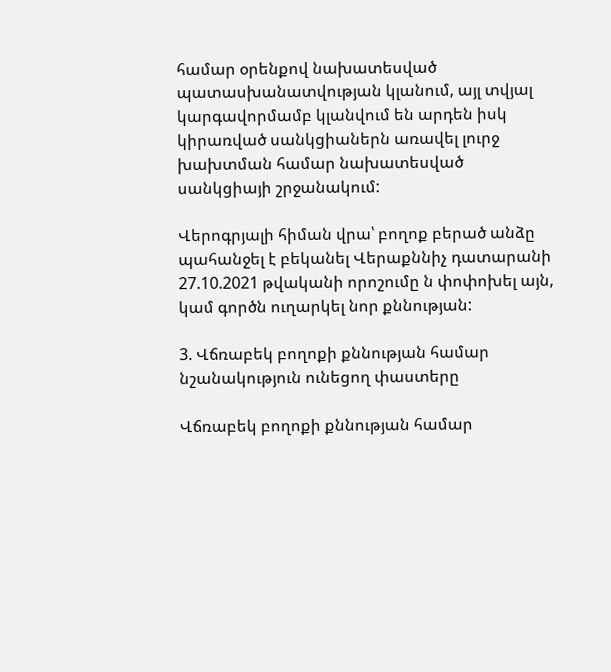համար օրենքով նախատեսված պատասխանատվության կլանում, այլ տվյալ կարգավորմամբ կլանվում են արդեն իսկ կիրառված սանկցիաներն առավել լուրջ խախտման համար նախատեսված սանկցիայի շրջանակում:

Վերոգրյալի հիման վրա՝ բողոք բերած անձը պահանջել է բեկանել Վերաքննիչ դատարանի 27.10.2021 թվականի որոշումը ն փոփոխել այն, կամ գործն ուղարկել նոր քննության:

3. Վճռաբեկ բողոքի քննության համար նշանակություն ունեցող փաստերը

Վճռաբեկ բողոքի քննության համար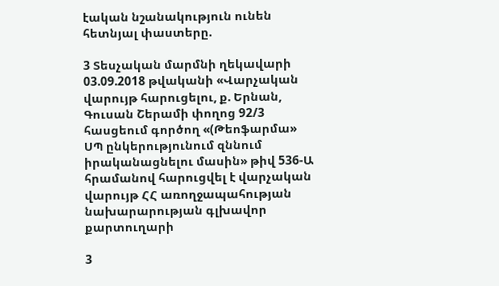էական նշանակություն ունեն հետնյալ փաստերը.

3 Տեսչական մարմնի ղեկավարի 03.09.2018 թվականի «Վարչական վարույթ հարուցելու, ք. Երնան, Գուսան Շերամի փողոց 92/3 հասցեում գործող «(Թեոֆարմա» ՍՊ ընկերությունում զննում իրականացնելու մասին» թիվ 536-Ա հրամանով հարուցվել է վարչական վարույթ ՀՀ առողջապահության նախարարության գլխավոր քարտուղարի

3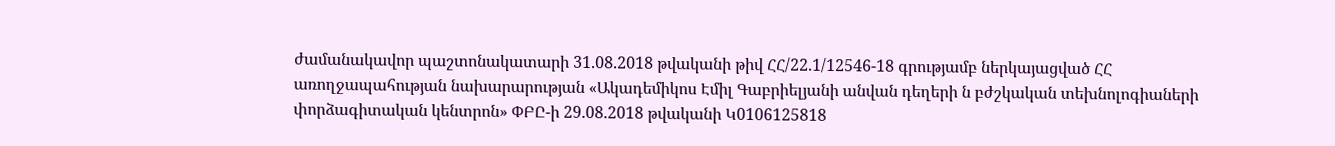ժամանակավոր պաշտոնակատարի 31.08.2018 թվականի թիվ ՀՀ/22.1/12546-18 գրությամբ ներկայացված ՀՀ առողջապահության նախարարության «Ակադեմիկոս Էմիլ Գաբրիելյանի անվան դեղերի ն բժշկական տեխնոլոգիաների փորձագիտական կենտրոն» ՓԲԸ-ի 29.08.2018 թվականի Կ0106125818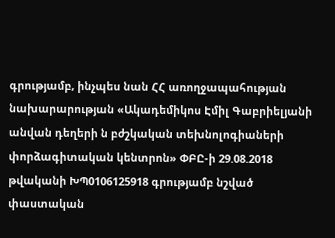գրությամբ, ինչպես նան ՀՀ առողջապահության նախարարության «Ակադեմիկոս Էմիլ Գաբրիելյանի անվան դեղերի ն բժշկական տեխնոլոգիաների փորձագիտական կենտրոն» ՓԲԸ-ի 29.08.2018 թվականի ԽՊ0106125918 գրությամբ նշված փաստական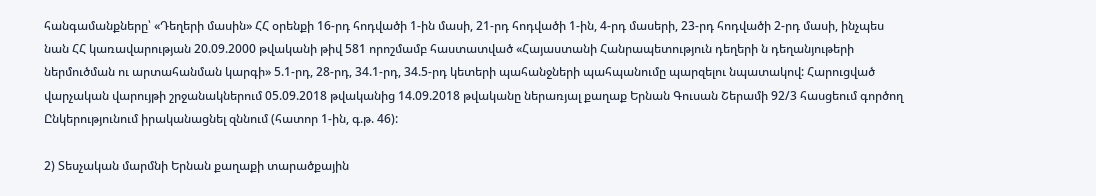հանգամանքները՝ «Դեղերի մասին» ՀՀ օրենքի 16-րդ հոդվածի 1-ին մասի, 21-րդ հոդվածի 1-ին, 4-րդ մասերի, 23-րդ հոդվածի 2-րդ մասի, ինչպես նան ՀՀ կառավարության 20.09.2000 թվականի թիվ 581 որոշմամբ հաստատված «Հայաստանի Հանրապետություն դեղերի ն դեղանյութերի ներմուծման ու արտահանման կարգի» 5.1-րդ, 28-րդ, 34.1-րդ, 34.5-րդ կետերի պահանջների պահպանումը պարզելու նպատակով: Հարուցված վարչական վարույթի շրջանակներում 05.09.2018 թվականից 14.09.2018 թվականը ներառյալ քաղաք Երնան Գուսան Շերամի 92/3 հասցեում գործող Ընկերությունում իրականացնել զննում (հատոր 1-ին, գ.թ. 46):

2) Տեսչական մարմնի Երնան քաղաքի տարածքային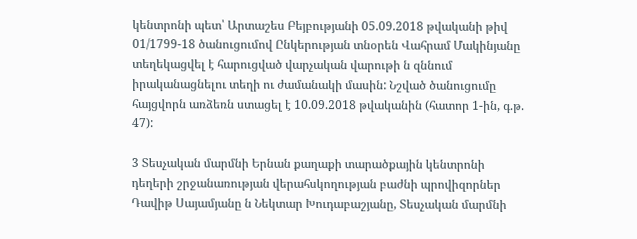կենտրոնի պետ՝ Արտաշես Բեյբությանի 05.09.2018 թվականի թիվ 01/1799-18 ծանուցումով Ընկերության տնօրեն Վահրամ Մակինյանը տեղեկացվել է հարուցված վարչական վարութի ն զննում իրականացնելու տեղի ու ժամանակի մասին: Նշված ծանուցումը հայցվորն առձեռն ստացել է 10.09.2018 թվականին (հատոր 1-ին, գ.թ. 47):

3 Տեսչական մարմնի Երնան քաղաքի տարածքային կենտրոնի դեղերի շրջանառության վերահսկողության բաժնի պրովիզորներ Դավիթ Սայամյանը ն Նեկտար Խուդաբաշյանը, Տեսչական մարմնի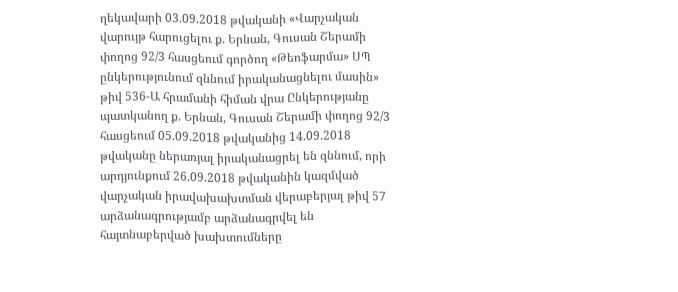ղեկավարի 03.09.2018 թվականի «Վարչական վարույթ հարուցելու ք. Երնան, Գուսան Շերամի փողոց 92/3 հասցեում գործող «Թեոֆարմա» ՍՊ ընկերությունում զննում իրականացնելու մասին» թիվ 536-Ա հրամանի հիման վրա Ընկերությանը պատկանող ք. Երնան, Գուսան Շերամի փողոց 92/3 հասցեում 05.09.2018 թվականից 14.09.2018 թվականը ներառյալ իրականացրել են զննում, որի արդյունքում 26.09.2018 թվականին կազմված վարչական իրավախախտման վերաբերյալ թիվ 57 արձանագրությամբ արձանագրվել են հայտնաբերված խախտումները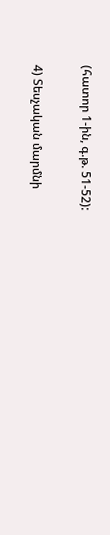(հատոր 1-ին, գ.թ. 51-52):

4) Տեսչական մարմնի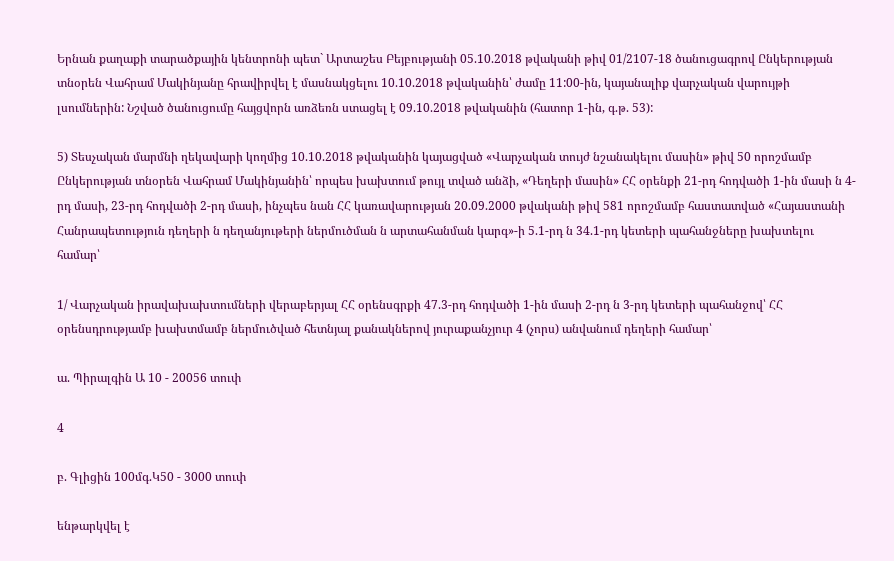Երնան քաղաքի տարածքային կենտրոնի պետ` Արտաշես Բեյբությանի 05.10.2018 թվականի թիվ 01/2107-18 ծանուցագրով Ընկերության տնօրեն Վահրամ Մակինյանը հրավիրվել է մասնակցելու 10.10.2018 թվականին՝ ժամը 11:00-ին, կայանալիք վարչական վարույթի լսումներին: Նշված ծանուցումը հայցվորն առձեռն ստացել է 09.10.2018 թվականին (հատոր 1-ին, գ.թ. 53):

5) Տեսչական մարմնի ղեկավարի կողմից 10.10.2018 թվականին կայացված «Վարչական տույժ նշանակելու մասին» թիվ 50 որոշմամբ Ընկերության տնօրեն Վահրամ Մակինյանին՝ որպես խախտում թույլ տված անձի, «Դեղերի մասին» ՀՀ օրենքի 21-րդ հոդվածի 1-ին մասի ն 4-րդ մասի, 23-րդ հոդվածի 2-րդ մասի, ինչպես նան ՀՀ կառավարության 20.09.2000 թվականի թիվ 581 որոշմամբ հաստատված «Հայաստանի Հանրապետություն դեղերի ն դեղանյութերի ներմուծման ն արտահանման կարգ»-ի 5.1-րդ ն 34.1-րդ կետերի պահանջները խախտելու համար՝

1/ Վարչական իրավախախտումների վերաբերյալ ՀՀ օրենսգրքի 47.3-րդ հոդվածի 1-ին մասի 2-րդ ն 3-րդ կետերի պահանջով՝ ՀՀ օրենսդրությամբ խախտմամբ ներմուծված հետնյալ քանակներով յուրաքանչյուր 4 (չորս) անվանում դեղերի համար՝

ա. Պիրալգին Ա 10 - 20056 տուփ

4

բ. Գլիցին 100մգ.Կ50 - 3000 տուփ

ենթարկվել է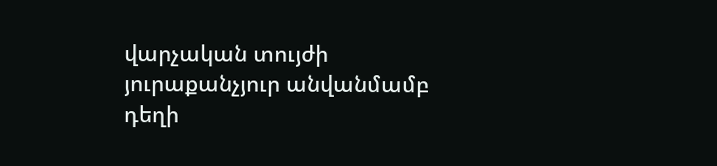վարչական տույժի յուրաքանչյուր անվանմամբ դեղի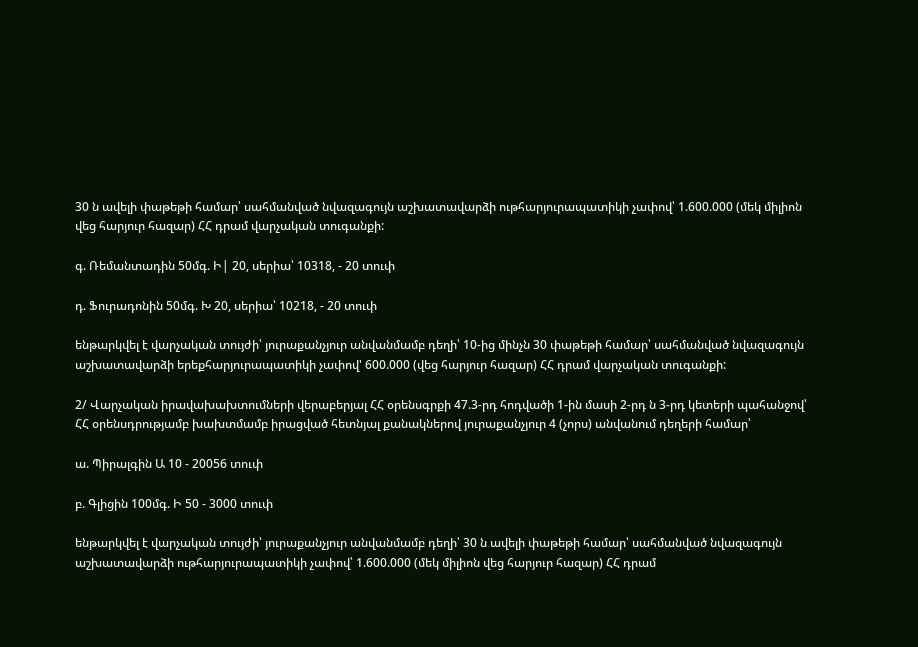30 ն ավելի փաթեթի համար՝ սահմանված նվազագույն աշխատավարձի ութհարյուրապատիկի չափով՝ 1.600.000 (մեկ միլիոն վեց հարյուր հազար) ՀՀ դրամ վարչական տուգանքի:

գ. Ռեմանտադին 50մգ. Ի| 20, սերիա՝ 10318, - 20 տուփ

դ. Ֆուրադոնին 50մգ. Խ 20, սերիա՝ 10218, - 20 տուփ

ենթարկվել է վարչական տույժի՝ յուրաքանչյուր անվանմամբ դեղի՝ 10-ից մինչն 30 փաթեթի համար՝ սահմանված նվազագույն աշխատավարձի երեքհարյուրապատիկի չափով' 600.000 (վեց հարյուր հազար) ՀՀ դրամ վարչական տուգանքի:

2/ Վարչական իրավախախտումների վերաբերյալ ՀՀ օրենսգրքի 47.3-րդ հոդվածի 1-ին մասի 2-րդ ն 3-րդ կետերի պահանջով՝ ՀՀ օրենսդրությամբ խախտմամբ իրացված հետնյալ քանակներով յուրաքանչյուր 4 (չորս) անվանում դեղերի համար՝

ա. Պիրալգին Ա 10 - 20056 տուփ

բ. Գլիցին 100մգ. Ի 50 - 3000 տուփ

ենթարկվել է վարչական տույժի՝ յուրաքանչյուր անվանմամբ դեղի՝ 30 ն ավելի փաթեթի համար՝ սահմանված նվազագույն աշխատավարձի ութհարյուրապատիկի չափով՝ 1.600.000 (մեկ միլիոն վեց հարյուր հազար) ՀՀ դրամ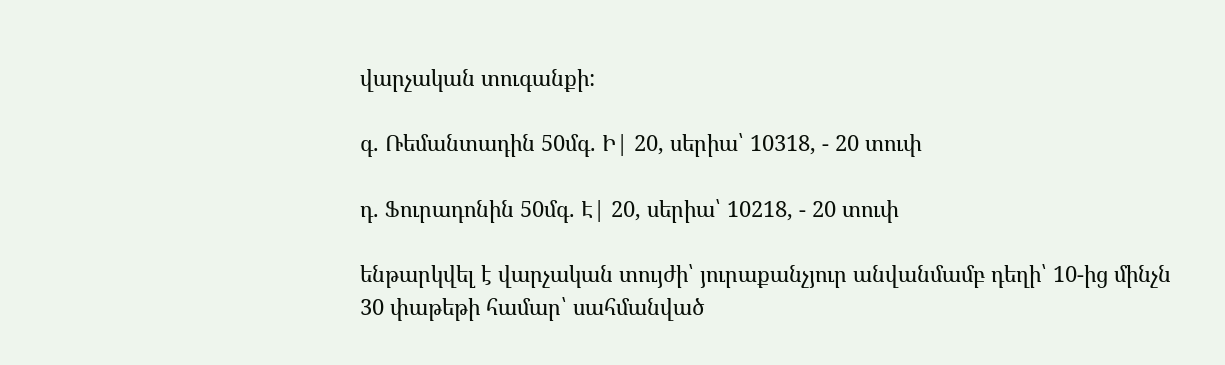վարչական տուգանքի:

գ. Ռեմանտադին 50մգ. Ի| 20, սերիա՝ 10318, - 20 տուփ

դ. Ֆուրադոնին 50մգ. Է| 20, սերիա՝ 10218, - 20 տուփ

ենթարկվել է վարչական տույժի՝ յուրաքանչյուր անվանմամբ դեղի՝ 10-ից մինչն 30 փաթեթի համար՝ սահմանված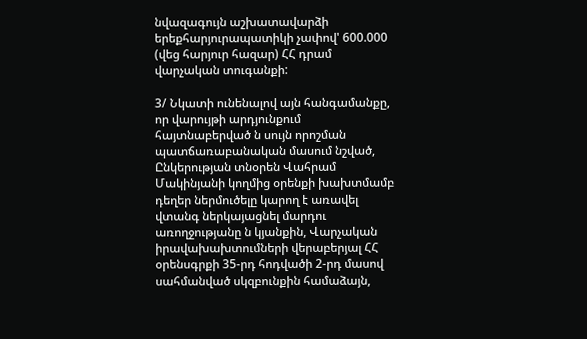նվազագույն աշխատավարձի երեքհարյուրապատիկի չափով' 600.000 (վեց հարյուր հազար) ՀՀ դրամ վարչական տուգանքի:

3/ Նկատի ունենալով այն հանգամանքը, որ վարույթի արդյունքում հայտնաբերված ն սույն որոշման պատճառաբանական մասում նշված, Ընկերության տնօրեն Վահրամ Մակինյանի կողմից օրենքի խախտմամբ դեղեր ներմուծելը կարող է առավել վտանգ ներկայացնել մարդու առողջությանը ն կյանքին, Վարչական իրավախախտումների վերաբերյալ ՀՀ օրենսգրքի 35-րդ հոդվածի 2-րդ մասով սահմանված սկզբունքին համաձայն,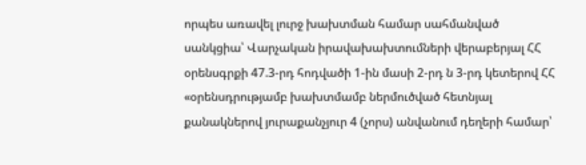որպես առավել լուրջ խախտման համար սահմանված սանկցիա՝ Վարչական իրավախախտումների վերաբերյալ ՀՀ օրենսգրքի 47.3-րդ հոդվածի 1-ին մասի 2-րդ ն 3-րդ կետերով ՀՀ «օրենսդրությամբ խախտմամբ ներմուծված հետնյալ քանակներով յուրաքանչյուր 4 (չորս) անվանում դեղերի համար՝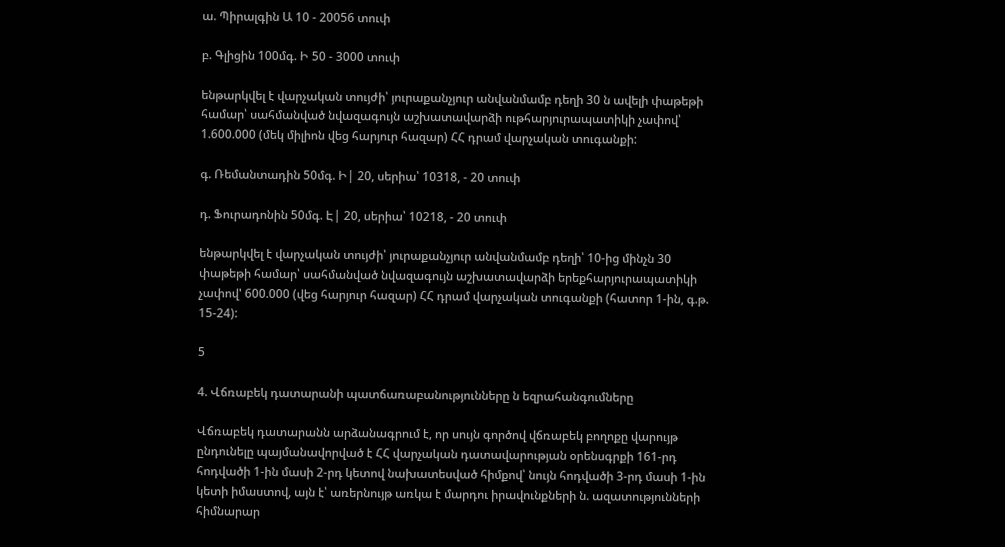ա. Պիրալգին Ա 10 - 20056 տուփ

բ. Գլիցին 100մգ. Ի 50 - 3000 տուփ

ենթարկվել է վարչական տույժի՝ յուրաքանչյուր անվանմամբ դեղի 30 ն ավելի փաթեթի համար՝ սահմանված նվազագույն աշխատավարձի ութհարյուրապատիկի չափով՝ 1.600.000 (մեկ միլիոն վեց հարյուր հազար) ՀՀ դրամ վարչական տուգանքի:

գ. Ռեմանտադին 50մգ. Ի| 20, սերիա՝ 10318, - 20 տուփ

դ. Ֆուրադոնին 50մգ. Է| 20, սերիա՝ 10218, - 20 տուփ

ենթարկվել է վարչական տույժի՝ յուրաքանչյուր անվանմամբ դեղի՝ 10-ից մինչն 30 փաթեթի համար՝ սահմանված նվազագույն աշխատավարձի երեքհարյուրապատիկի չափով' 600.000 (վեց հարյուր հազար) ՀՀ դրամ վարչական տուգանքի (հատոր 1-ին, գ.թ. 15-24):

5

4. Վճռաբեկ դատարանի պատճառաբանությունները ն եզրահանգումները

Վճռաբեկ դատարանն արձանագրում է, որ սույն գործով վճռաբեկ բողոքը վարույթ ընդունելը պայմանավորված է ՀՀ վարչական դատավարության օրենսգրքի 161-րդ հոդվածի 1-ին մասի 2-րդ կետով նախատեսված հիմքով՝ նույն հոդվածի 3-րդ մասի 1-ին կետի իմաստով, այն է՝ առերնույթ առկա է մարդու իրավունքների ն. ազատությունների հիմնարար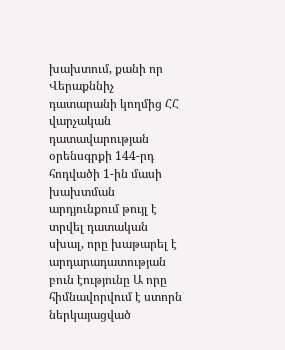խախտում, քանի որ Վերաքննիչ դատարանի կողմից ՀՀ վարչական դատավարության օրենսգրքի 144-րդ հոդվածի 1-ին մասի խախտման արդյունքում թույլ է տրվել դատական սխալ, որը խաթարել է արդարադատության բուն էությունը Ա որը հիմնավորվում է ստորն ներկայացված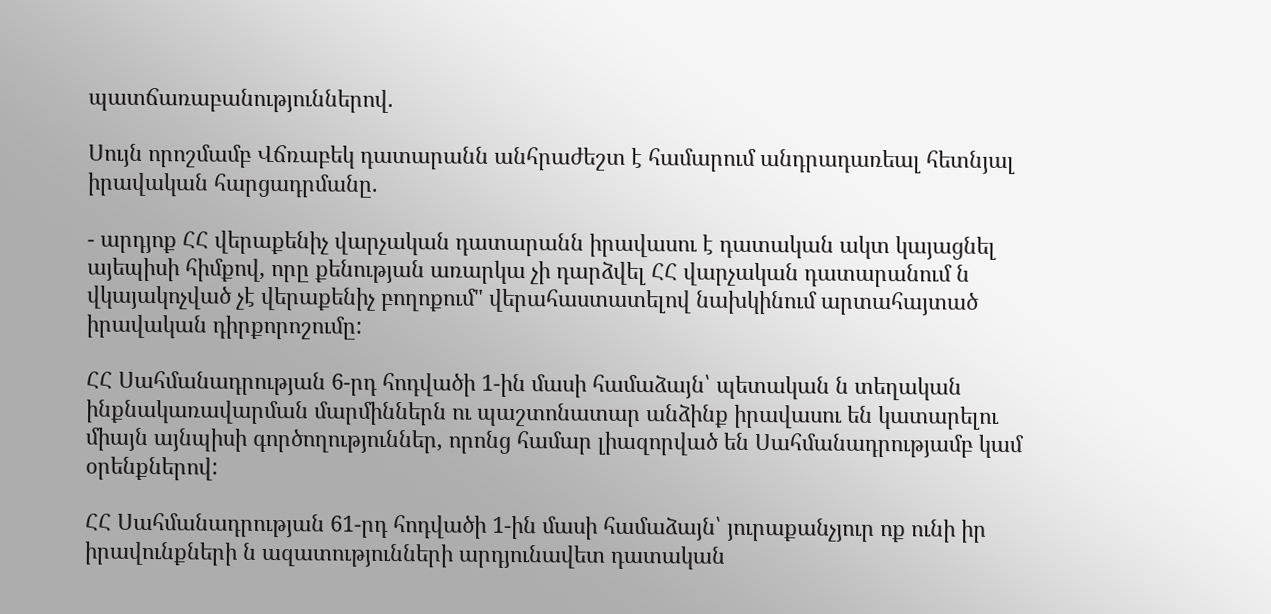պատճառաբանություններով.

Սույն որոշմամբ Վճռաբեկ դատարանն անհրաժեշտ է համարում անդրադառեալ հետնյալ իրավական հարցադրմանը.

- արդյոք ՀՀ վերաքենիչ վարչական դատարանն իրավասու է դատական ակտ կայացնել այեպիսի հիմքով, որը քենության առարկա չի դարձվել ՀՀ վարչական դատարանում ն վկայակոչված չէ վերաքենիչ բողոքում" վերահաստատելով նախկինում արտահայտած իրավական դիրքորոշումը:

ՀՀ Սահմանադրության 6-րդ հոդվածի 1-ին մասի համաձայն՝ պետական ն տեղական ինքնակառավարման մարմիններն ու պաշտոնատար անձինք իրավասու են կատարելու միայն այնպիսի գործողություններ, որոնց համար լիազորված են Սահմանադրությամբ կամ օրենքներով:

ՀՀ Սահմանադրության 61-րդ հոդվածի 1-ին մասի համաձայն՝ յուրաքանչյուր ոք ունի իր իրավունքների ն ազատությունների արդյունավետ դատական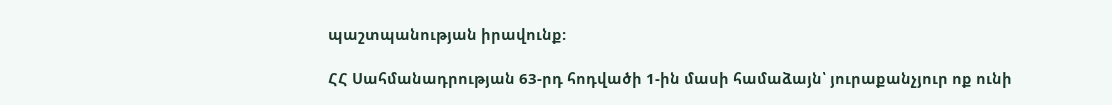պաշտպանության իրավունք:

ՀՀ Սահմանադրության 63-րդ հոդվածի 1-ին մասի համաձայն՝ յուրաքանչյուր ոք ունի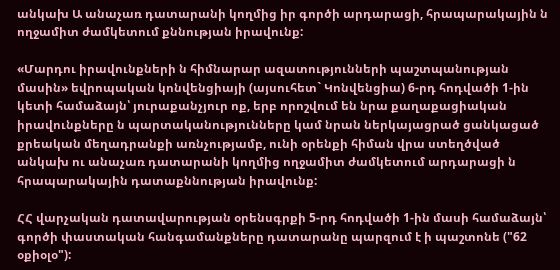անկախ Ա անաչառ դատարանի կողմից իր գործի արդարացի, հրապարակային ն ողջամիտ ժամկետում քննության իրավունք:

«Մարդու իրավունքների ն հիմնարար ազատությունների պաշտպանության մասին» եվրոպական կոնվենցիայի (այսուհետ` Կոնվենցիա) 6-րդ հոդվածի 1-ին կետի համաձայն՝ յուրաքանչյուր ոք, երբ որոշվում են նրա քաղաքացիական իրավունքները ն պարտականությունները կամ նրան ներկայացրած ցանկացած քրեական մեղադրանքի առնչությամբ, ունի օրենքի հիման վրա ստեղծված անկախ ու անաչառ դատարանի կողմից ողջամիտ ժամկետում արդարացի ն հրապարակային դատաքննության իրավունք:

ՀՀ վարչական դատավարության օրենսգրքի 5-րդ հոդվածի 1-ին մասի համաձայն՝ գործի փաստական հանգամանքները դատարանը պարզում է ի պաշտոնե ("62 օքիօլօ"):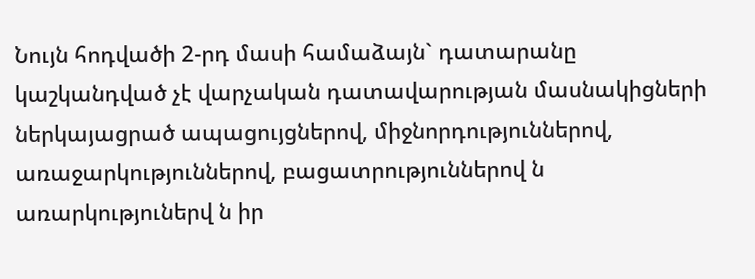Նույն հոդվածի 2-րդ մասի համաձայն` դատարանը կաշկանդված չէ վարչական դատավարության մասնակիցների ներկայացրած ապացույցներով, միջնորդություններով, առաջարկություններով, բացատրություններով ն առարկություներվ ն իր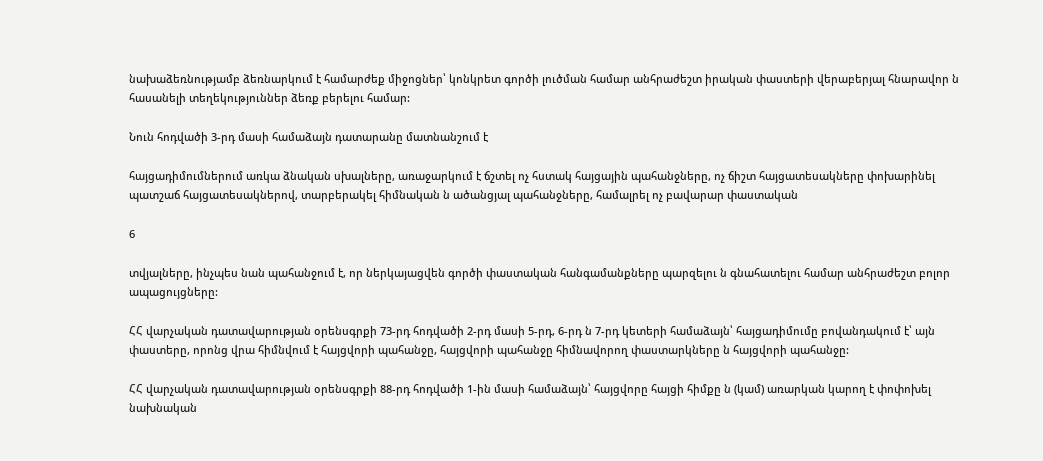նախաձեռնությամբ ձեռնարկում է համարժեք միջոցներ՝ կոնկրետ գործի լուծման համար անհրաժեշտ իրական փաստերի վերաբերյալ հնարավոր ն հասանելի տեղեկություններ ձեռք բերելու համար:

Նուն հոդվածի 3-րդ մասի համաձայն դատարանը մատնանշում է

հայցադիմումներում առկա ձնական սխալները, առաջարկում է ճշտել ոչ հստակ հայցային պահանջները, ոչ ճիշտ հայցատեսակները փոխարինել պատշաճ հայցատեսակներով, տարբերակել հիմնական ն ածանցյալ պահանջները, համալրել ոչ բավարար փաստական

6

տվյալները, ինչպես նան պահանջում է, որ ներկայացվեն գործի փաստական հանգամանքները պարզելու ն գնահատելու համար անհրաժեշտ բոլոր ապացույցները:

ՀՀ վարչական դատավարության օրենսգրքի 73-րդ հոդվածի 2-րդ մասի 5-րդ, 6-րդ ն 7-րդ կետերի համաձայն՝ հայցադիմումը բովանդակում է՝ այն փաստերը, որոնց վրա հիմնվում է հայցվորի պահանջը, հայցվորի պահանջը հիմնավորող փաստարկները ն հայցվորի պահանջը:

ՀՀ վարչական դատավարության օրենսգրքի 88-րդ հոդվածի 1-ին մասի համաձայն՝ հայցվորը հայցի հիմքը ն (կամ) առարկան կարող է փոփոխել նախնական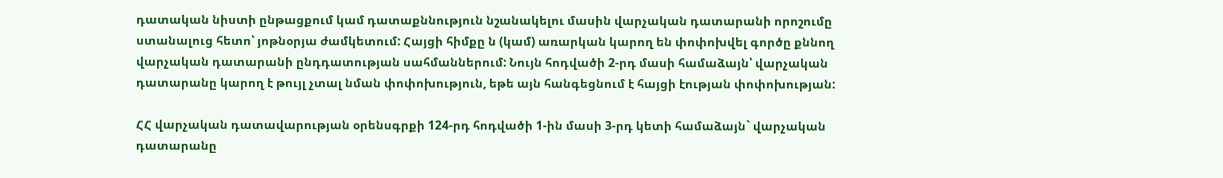դատական նիստի ընթացքում կամ դատաքննություն նշանակելու մասին վարչական դատարանի որոշումը ստանալուց հետո՝ յոթնօրյա ժամկետում: Հայցի հիմքը ն (կամ) առարկան կարող են փոփոխվել գործը քննող վարչական դատարանի ընդդատության սահմաններում: Նույն հոդվածի 2-րդ մասի համաձայն՝ վարչական դատարանը կարող է թույլ չտալ նման փոփոխություն, եթե այն հանգեցնում է հայցի էության փոփոխության:

ՀՀ վարչական դատավարության օրենսգրքի 124-րդ հոդվածի 1-ին մասի 3-րդ կետի համաձայն` վարչական դատարանը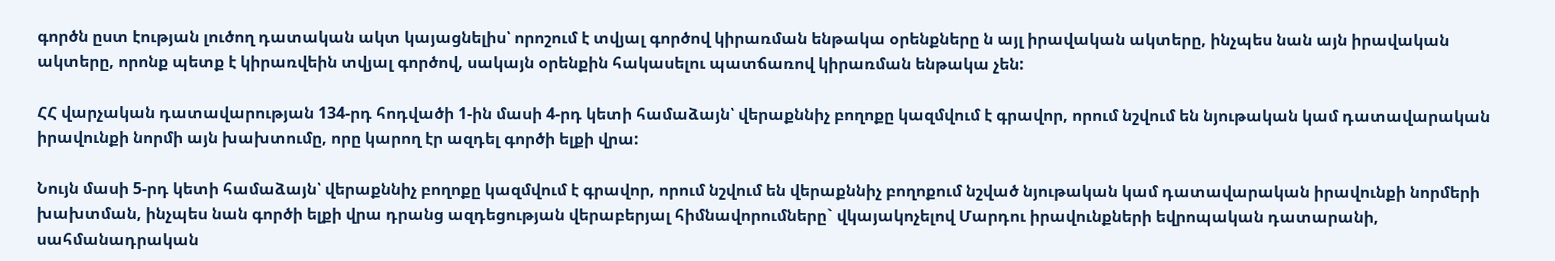գործն ըստ էության լուծող դատական ակտ կայացնելիս՝ որոշում է տվյալ գործով կիրառման ենթակա օրենքները ն այլ իրավական ակտերը, ինչպես նան այն իրավական ակտերը, որոնք պետք է կիրառվեին տվյալ գործով, սակայն օրենքին հակասելու պատճառով կիրառման ենթակա չեն:

ՀՀ վարչական դատավարության 134-րդ հոդվածի 1-ին մասի 4-րդ կետի համաձայն՝ վերաքննիչ բողոքը կազմվում է գրավոր, որում նշվում են նյութական կամ դատավարական իրավունքի նորմի այն խախտումը, որը կարող էր ազդել գործի ելքի վրա:

Նույն մասի 5-րդ կետի համաձայն՝ վերաքննիչ բողոքը կազմվում է գրավոր, որում նշվում են վերաքննիչ բողոքում նշված նյութական կամ դատավարական իրավունքի նորմերի խախտման, ինչպես նան գործի ելքի վրա դրանց ազդեցության վերաբերյալ հիմնավորումները` վկայակոչելով Մարդու իրավունքների եվրոպական դատարանի, սահմանադրական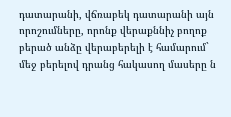դատարանի, վճռաբեկ դատարանի այն որոշումները, որոնք վերաքննիչ բողոք բերած անձը վերաբերելի է համարում` մեջ բերելով դրանց հակասող մասերը ն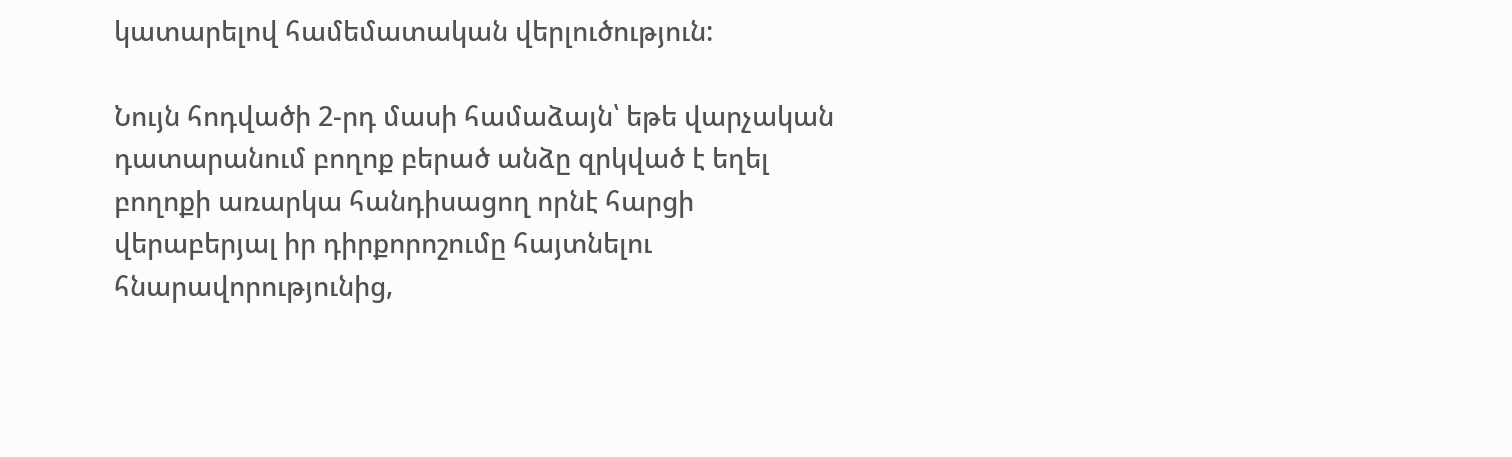կատարելով համեմատական վերլուծություն:

Նույն հոդվածի 2-րդ մասի համաձայն՝ եթե վարչական դատարանում բողոք բերած անձը զրկված է եղել բողոքի առարկա հանդիսացող որնէ հարցի վերաբերյալ իր դիրքորոշումը հայտնելու հնարավորությունից,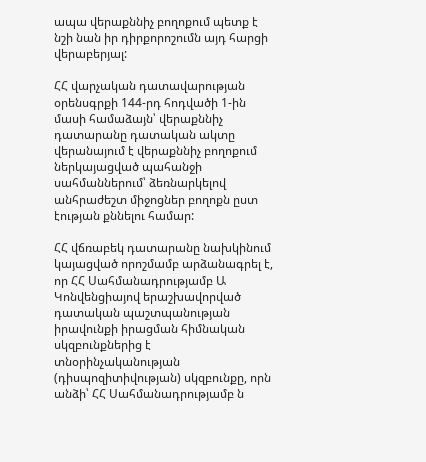ապա վերաքննիչ բողոքում պետք է նշի նան իր դիրքորոշումն այդ հարցի վերաբերյալ:

ՀՀ վարչական դատավարության օրենսգրքի 144-րդ հոդվածի 1-ին մասի համաձայն՝ վերաքննիչ դատարանը դատական ակտը վերանայում է վերաքննիչ բողոքում ներկայացված պահանջի սահմաններում՝ ձեռնարկելով անհրաժեշտ միջոցներ բողոքն ըստ էության քննելու համար:

ՀՀ վճռաբեկ դատարանը նախկինում կայացված որոշմամբ արձանագրել է, որ ՀՀ Սահմանադրությամբ Ա Կոնվենցիայով երաշխավորված դատական պաշտպանության իրավունքի իրացման հիմնական սկզբունքներից է տնօրինչականության (դիսպոզիտիվության) սկզբունքը, որն անձի՝ ՀՀ Սահմանադրությամբ ն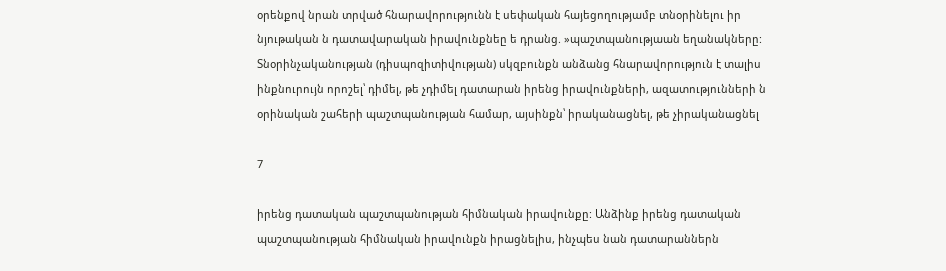օրենքով նրան տրված հնարավորությունն է սեփական հայեցողությամբ տնօրինելու իր նյութական ն դատավարական իրավունքնեը ե դրանց. »պաշտպանությաան եղանակները: Տնօրինչականության (դիսպոզիտիվության) սկզբունքն անձանց հնարավորություն է տալիս ինքնուրույն որոշել՝ դիմել, թե չդիմել դատարան իրենց իրավունքների, ազատությունների ն օրինական շահերի պաշտպանության համար, այսինքն՝ իրականացնել, թե չիրականացնել

7

իրենց դատական պաշտպանության հիմնական իրավունքը: Անձինք իրենց դատական պաշտպանության հիմնական իրավունքն իրացնելիս, ինչպես նան դատարաններն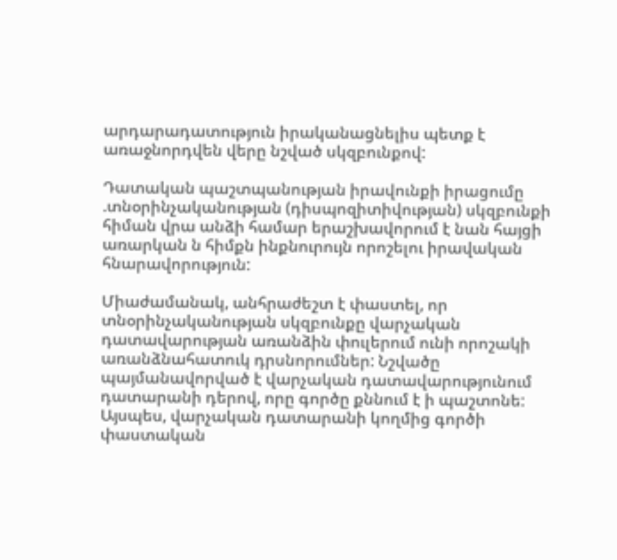արդարադատություն իրականացնելիս պետք է առաջնորդվեն վերը նշված սկզբունքով:

Դատական պաշտպանության իրավունքի իրացումը .տնօրինչականության (դիսպոզիտիվության) սկզբունքի հիման վրա անձի համար երաշխավորում է նան հայցի առարկան ն հիմքն ինքնուրույն որոշելու իրավական հնարավորություն:

Միաժամանակ, անհրաժեշտ է փաստել, որ տնօրինչականության սկզբունքը վարչական դատավարության առանձին փուլերում ունի որոշակի առանձնահատուկ դրսնորումներ: Նշվածը պայմանավորված է վարչական դատավարությունում դատարանի դերով, որը գործը քննում է ի պաշտոնե: Այսպես, վարչական դատարանի կողմից գործի փաստական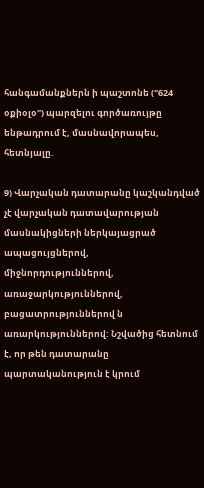հանգամանքներն ի պաշտոնե ("624 օքիօլօ") պարզելու գործառույթը ենթադրում է, մասնավորապես, հետնյալը.

9) Վարչական դատարանը կաշկանդված չէ վարչական դատավարության մասնակիցների ներկայացրած ապացույցներով, միջնորդություններով, առաջարկություններով, բացատրություններով ն առարկություններով: Նշվածից հետնում է, որ թեն դատարանը պարտականություն է կրում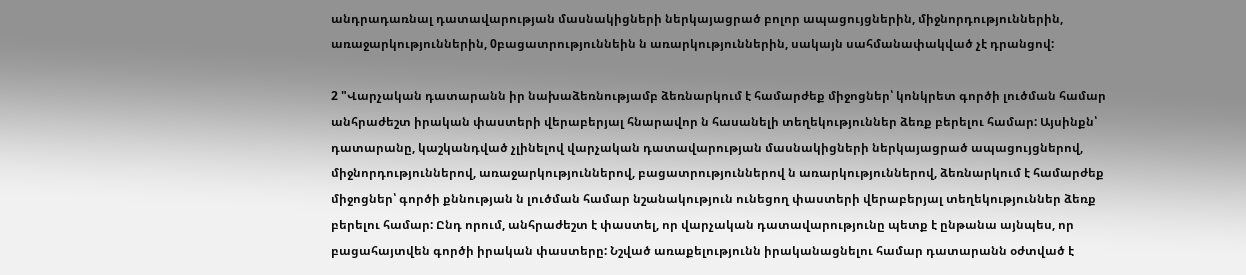անդրադառնալ դատավարության մասնակիցների ներկայացրած բոլոր ապացույցներին, միջնորդություններին, առաջարկություններին, 0բացատրություննեին ն առարկություններին, սակայն սահմանափակված չէ դրանցով:

2 "Վարչական դատարանն իր նախաձեռնությամբ ձեռնարկում է համարժեք միջոցներ՝ կոնկրետ գործի լուծման համար անհրաժեշտ իրական փաստերի վերաբերյալ հնարավոր ն հասանելի տեղեկություններ ձեռք բերելու համար: Այսինքն՝ դատարանը, կաշկանդված չլինելով վարչական դատավարության մասնակիցների ներկայացրած ապացույցներով, միջնորդություններով, առաջարկություններով, բացատրություններով ն առարկություններով, ձեռնարկում է համարժեք միջոցներ՝ գործի քննության ն լուծման համար նշանակություն ունեցող փաստերի վերաբերյալ տեղեկություններ ձեռք բերելու համար: Ընդ որում, անհրաժեշտ է փաստել, որ վարչական դատավարությունը պետք է ընթանա այնպես, որ բացահայտվեն գործի իրական փաստերը: Նշված առաքելությունն իրականացնելու համար դատարանն օժտված է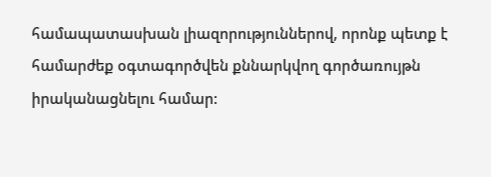համապատասխան լիազորություններով, որոնք պետք է համարժեք օգտագործվեն քննարկվող գործառույթն իրականացնելու համար: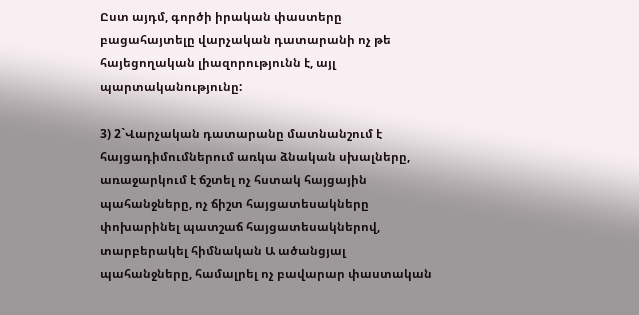Ըստ այդմ, գործի իրական փաստերը բացահայտելը վարչական դատարանի ոչ թե հայեցողական լիազորությունն է, այլ պարտականությունը:

3) 2`Վարչական դատարանը մատնանշում է հայցադիմումներում առկա ձնական սխալները, առաջարկում է ճշտել ոչ հստակ հայցային պահանջները, ոչ ճիշտ հայցատեսակները փոխարինել պատշաճ հայցատեսակներով, տարբերակել հիմնական Ա ածանցյալ պահանջները, համալրել ոչ բավարար փաստական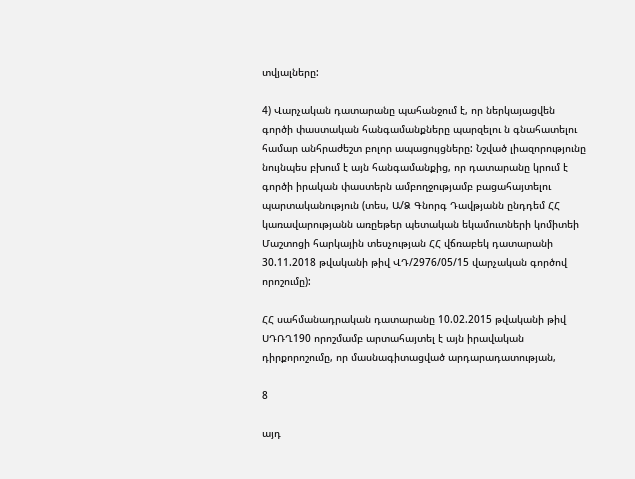տվյալները:

4) Վարչական դատարանը պահանջում է, որ ներկայացվեն գործի փաստական հանգամանքները պարզելու ն գնահատելու համար անհրաժեշտ բոլոր ապացույցները: Նշված լիազորությունը նույնպես բխում է այն հանգամանքից, որ դատարանը կրում է գործի իրական փաստերն ամբողջությամբ բացահայտելու պարտականություն (տես, Ա/Ձ Գնորգ Դավթյանն ընդդեմ ՀՀ կառավարությանն առըեթեր պետական եկամուտների կոմիտեի Մաշտոցի հարկային տեսչության ՀՀ վճռաբեկ դատարանի 30.11.2018 թվականի թիվ ՎԴ/2976/05/15 վարչական գործով որոշումը):

ՀՀ սահմանադրական դատարանը 10.02.2015 թվականի թիվ ՍԴՌՂ190 որոշմամբ արտահայտել է այն իրավական դիրքորոշումը, որ մասնագիտացված արդարադատության,

8

այդ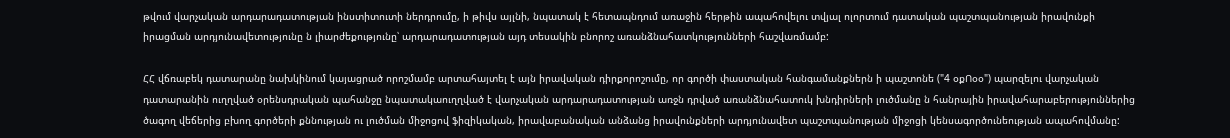թվում վարչական արդարադատության ինստիտուտի ներդրումը, ի թիվս այլնի, նպատակ է հետապնդում առաջին հերթին ապահովելու տվյալ ոլորտում դատական պաշտպանության իրավունքի իրացման արդյունավետությունը ն լիարժեքությունը՝ արդարադատության այդ տեսակին բնորոշ առանձնահատկությունների հաշվառմամբ:

ՀՀ վճռաբեկ դատարանը նախկինում կայացրած որոշմամբ արտահայտել է այն իրավական դիրքորոշումը, որ գործի փաստական հանգամանքներն ի պաշտոնե ("4 օքՈօօ") պարզելու վարչական դատարանին ուղղված օրենսդրական պահանջը նպատակաուղղված է վարչական արդարադատության առջն դրված առանձնահատուկ խնդիրների լուծմանը ն հանրային իրավահարաբերություններից ծագող վեճերից բխող գործերի քննության ու լուծման միջոցով ֆիզիկական, իրավաբանական անձանց իրավունքների արդյունավետ պաշտպանության միջոցի կենսագործունեության ապահովմանը: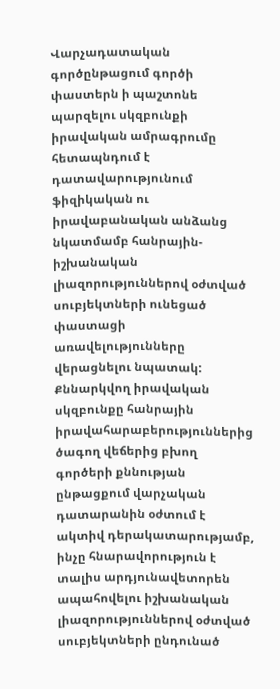Վարչադատական գործընթացում գործի փաստերն ի պաշտոնե պարզելու սկզբունքի իրավական ամրագրումը հետապնդում է դատավարությունում ֆիզիկական ու իրավաբանական անձանց նկատմամբ հանրային-իշխանական լիազորություններով օժտված սուբյեկտների ունեցած փաստացի առավելությունները վերացնելու նպատակ: Քննարկվող իրավական սկզբունքը հանրային իրավահարաբերություններից ծագող վեճերից բխող գործերի քննության ընթացքում վարչական դատարանին օժտում է ակտիվ դերակատարությամբ, ինչը հնարավորություն է տալիս արդյունավետորեն ապահովելու իշխանական լիազորություններով օժտված սուբյեկտների ընդունած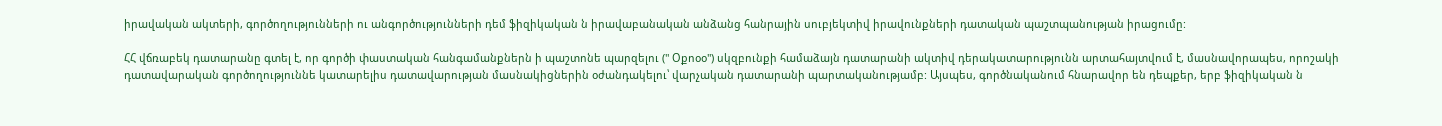իրավական ակտերի, գործողությունների ու անգործությունների դեմ ֆիզիկական ն իրավաբանական անձանց հանրային սուբյեկտիվ իրավունքների դատական պաշտպանության իրացումը:

ՀՀ վճռաբեկ դատարանը գտել է, որ գործի փաստական հանգամանքներն ի պաշտոնե պարզելու (" Օքոօօ") սկզբունքի համաձայն դատարանի ակտիվ դերակատարությունն արտահայտվում է, մասնավորապես, որոշակի դատավարական գործողություննե կատարելիս դատավարության մասնակիցներին օժանդակելու՝ վարչական դատարանի պարտականությամբ: Այսպես, գործնականում հնարավոր են դեպքեր, երբ ֆիզիկական ն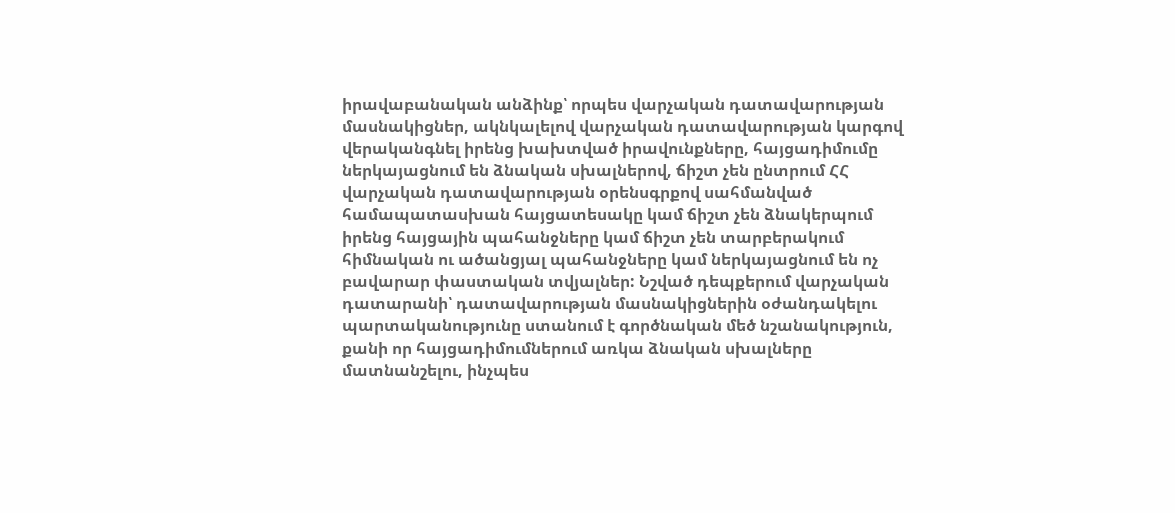իրավաբանական անձինք՝ որպես վարչական դատավարության մասնակիցներ, ակնկալելով վարչական դատավարության կարգով վերականգնել իրենց խախտված իրավունքները, հայցադիմումը ներկայացնում են ձնական սխալներով, ճիշտ չեն ընտրում ՀՀ վարչական դատավարության օրենսգրքով սահմանված համապատասխան հայցատեսակը կամ ճիշտ չեն ձնակերպում իրենց հայցային պահանջները կամ ճիշտ չեն տարբերակում հիմնական ու ածանցյալ պահանջները կամ ներկայացնում են ոչ բավարար փաստական տվյալներ: Նշված դեպքերում վարչական դատարանի՝ դատավարության մասնակիցներին օժանդակելու պարտականությունը ստանում է գործնական մեծ նշանակություն, քանի որ հայցադիմումներում առկա ձնական սխալները մատնանշելու, ինչպես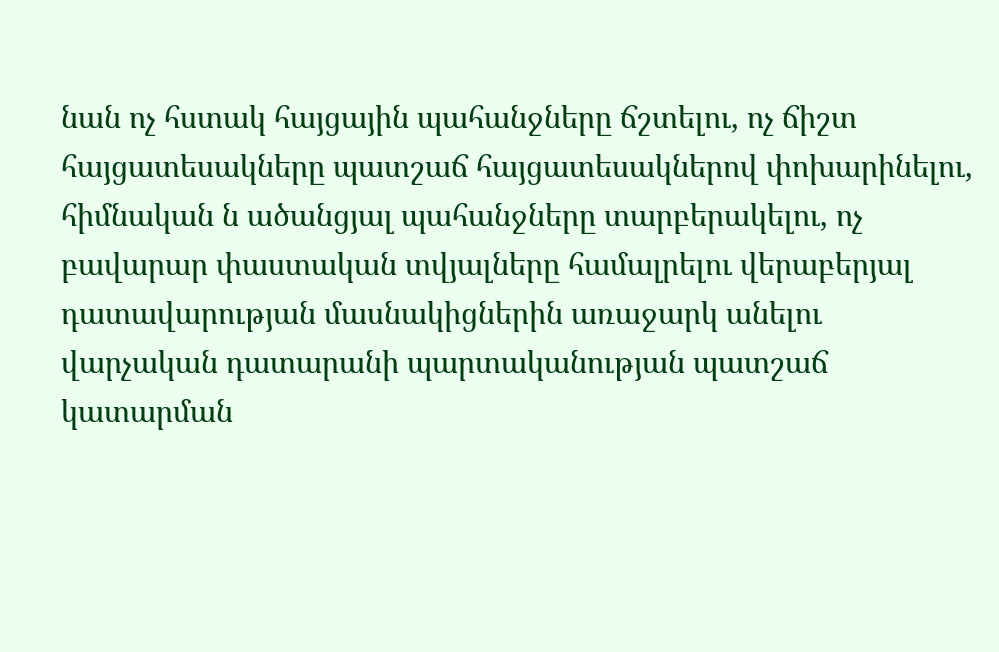նան ոչ հստակ հայցային պահանջները ճշտելու, ոչ ճիշտ հայցատեսակները պատշաճ հայցատեսակներով փոխարինելու, հիմնական ն ածանցյալ պահանջները տարբերակելու, ոչ բավարար փաստական տվյալները համալրելու վերաբերյալ դատավարության մասնակիցներին առաջարկ անելու վարչական դատարանի պարտականության պատշաճ կատարման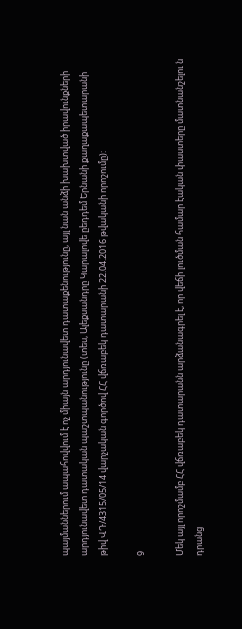պայմաններում ապահովվում է ոչ միայն արդյունավետ դատաքենությունը, այլ նան անձի խախտված իրավունքների արդյունավետ դատական պաշտպանությունը (տես, Ալեքսանդրը Կարալովե ըեդդեմ Երնանի քաղաքապետարանի թիվ ՎԴ/4315/05/14 վարչական գործով ՀՀ վճռաբեկ դատարանի 22.04.2016 թվականի որոշումը):

9

Մեկ այլ որոշմամբ ՀՀ վճռաբեկ դատարանն արձանագրել է, որ վեճի լուծման համար էական փաստերը մատնանշելու ն դրանց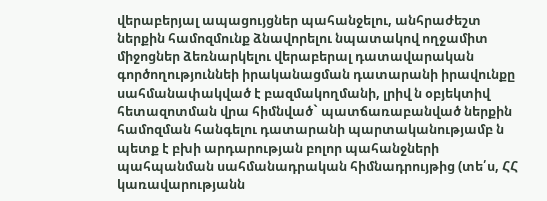վերաբերյալ ապացույցներ պահանջելու, անհրաժեշտ ներքին համոզմունք ձնավորելու նպատակով ողջամիտ միջոցներ ձեռնարկելու վերաբերալ դատավարական գործողություննեի իրականացման դատարանի իրավունքը սահմանափակված է բազմակողմանի, լրիվ ն օբյեկտիվ հետազոտման վրա հիմնված` պատճառաբանված ներքին համոզման հանգելու դատարանի պարտականությամբ ն պետք է բխի արդարության բոլոր պահանջների պահպանման սահմանադրական հիմնադրույթից (տե՛ս, ՀՀ կառավարությանն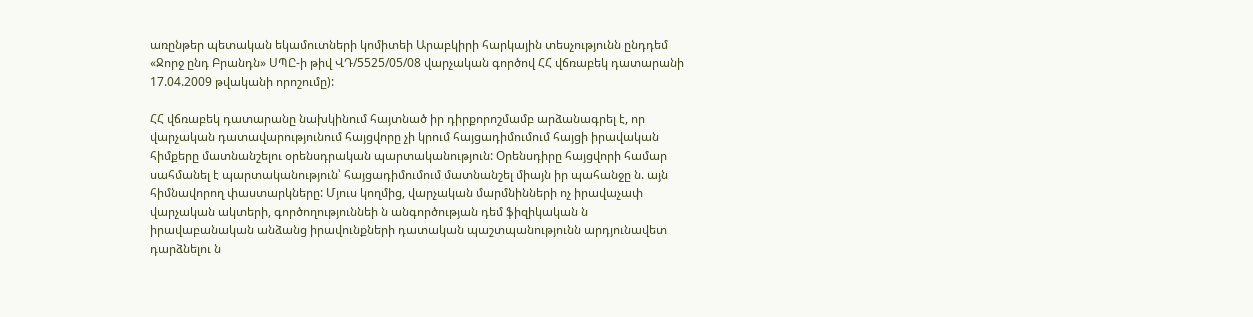առընթեր պետական եկամուտների կոմիտեի Արաբկիրի հարկային տեսչությունն ընդդեմ «Ջորջ ընդ Բրանդն» ՍՊԸ-ի թիվ ՎԴ/5525/05/08 վարչական գործով ՀՀ վճռաբեկ դատարանի 17.04.2009 թվականի որոշումը):

ՀՀ վճռաբեկ դատարանը նախկինում հայտնած իր դիրքորոշմամբ արձանագրել է, որ վարչական դատավարությունում հայցվորը չի կրում հայցադիմումում հայցի իրավական հիմքերը մատնանշելու օրենսդրական պարտականություն: Օրենսդիրը հայցվորի համար սահմանել է պարտականություն՝ հայցադիմումում մատնանշել միայն իր պահանջը ն. այն հիմնավորող փաստարկները: Մյուս կողմից, վարչական մարմնինների ոչ իրավաչափ վարչական ակտերի, գործողություննեի ն անգործության դեմ ֆիզիկական ն իրավաբանական անձանց իրավունքների դատական պաշտպանությունն արդյունավետ դարձնելու ն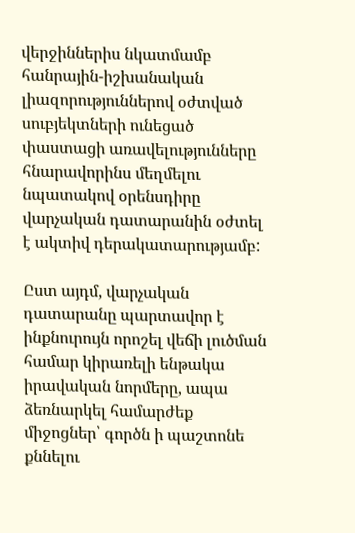վերջիններիս նկատմամբ հանրային-իշխանական լիազորություններով օժտված սուբյեկտների ունեցած փաստացի առավելությունները հնարավորինս մեղմելու նպատակով օրենսդիրը վարչական դատարանին օժտել է ակտիվ դերակատարությամբ:

Ըստ այդմ, վարչական դատարանը պարտավոր է ինքնուրույն որոշել վեճի լուծման համար կիրառելի ենթակա իրավական նորմերը, ապա ձեռնարկել համարժեք միջոցներ՝ գործն ի պաշտոնե քննելու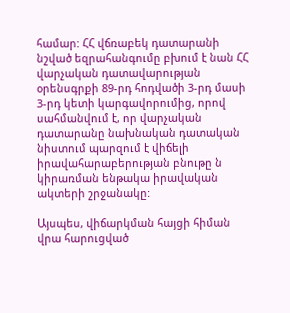համար: ՀՀ վճռաբեկ դատարանի նշված եզրահանգումը բխում է նան ՀՀ վարչական դատավարության օրենսգրքի 89-րդ հոդվածի 3-րդ մասի 3-րդ կետի կարգավորումից, որով սահմանվում է, որ վարչական դատարանը նախնական դատական նիստում պարզում է վիճելի իրավահարաբերության բնութը ն կիրառման ենթակա իրավական ակտերի շրջանակը:

Այսպես, վիճարկման հայցի հիման վրա հարուցված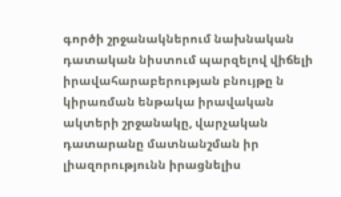գործի շրջանակներում նախնական դատական նիստում պարզելով վիճելի իրավահարաբերության բնույթը ն կիրառման ենթակա իրավական ակտերի շրջանակը, վարչական դատարանը մատնանշման իր լիազորությունն իրացնելիս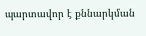պարտավոր է քննարկման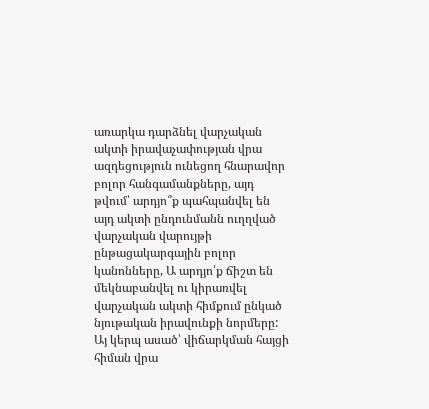առարկա դարձնել վարչական ակտի իրավաչափության վրա ազդեցություն ունեցող հնարավոր բոլոր հանգամանքները, այդ թվում՝ արդյո՞ք պահպանվել են այդ ակտի ընդունմանն ուղղված վարչական վարույթի ընթացակարգային բոլոր կանոնները, Ա արդյո՛ք ճիշտ են մեկնաբանվել ու կիրառվել վարչական ակտի հիմքում ընկած նյութական իրավունքի նորմերը: Այ կերպ ասած՝ վիճարկման հայցի հիման վրա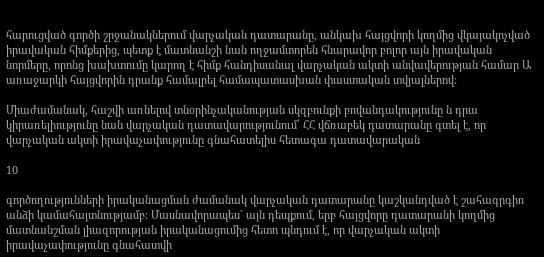հարուցված գործի շրջանակներում վարչական դատարանը, անկախ հայցվորի կողմից վկայակոչված իրավական հիմքերից, պետք է մատնանշի նան ողջամտորեն հնարավոր բոլոր այն իրավական նորմերը, որոնց խախտումը կարող է հիմք հանդիսանալ վարչական ակտի անվավերության համար Ա առաջարկի հայցվորին դրանք համալրել համապատասխան փաստական տվյալներով:

Միաժամանակ, հաշվի առնելով տնօրինչականության սկզբունքի բովանդակությունը ն դրա կիրառելիությունը նան վարչական դատավարությունում՝ ՀՀ վճռաբեկ դատարանը գտել է, որ վարչական ակտի իրավաչափությունը գնահատելիս հետագա դատավարական

10

գործողությունների իրականացման ժամանակ վարչական դատարանը կաշկանդված է շահագրգիռ անձի կամահայտնությամբ: Մասնավորապես` այն դեպքում, երբ հայցվորը դատարանի կողմից մատնանշման լիազորության իրականացումից հետո պնդում է, որ վարչական ակտի իրավաչափությունը գնահատվի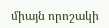միայն որոշակի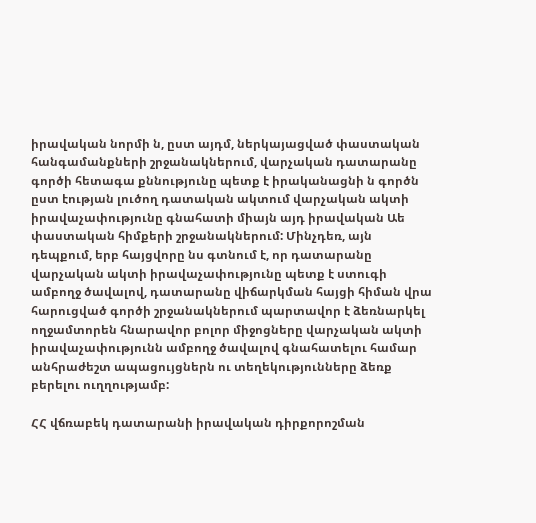իրավական նորմի ն, ըստ այդմ, ներկայացված փաստական հանգամանքների շրջանակներում, վարչական դատարանը գործի հետագա քննությունը պետք է իրականացնի ն գործն ըստ էության լուծող դատական ակտում վարչական ակտի իրավաչափությունը գնահատի միայն այդ իրավական Աե փաստական հիմքերի շրջանակներում: Մինչդեռ, այն դեպքում, երբ հայցվորը նս գտնում է, որ դատարանը վարչական ակտի իրավաչափությունը պետք է ստուգի ամբողջ ծավալով, դատարանը վիճարկման հայցի հիման վրա հարուցված գործի շրջանակներում պարտավոր է ձեռնարկել ողջամտորեն հնարավոր բոլոր միջոցները վարչական ակտի իրավաչափությունն ամբողջ ծավալով գնահատելու համար անհրաժեշտ ապացույցներն ու տեղեկությունները ձեռք բերելու ուղղությամբ:

ՀՀ վճռաբեկ դատարանի իրավական դիրքորոշման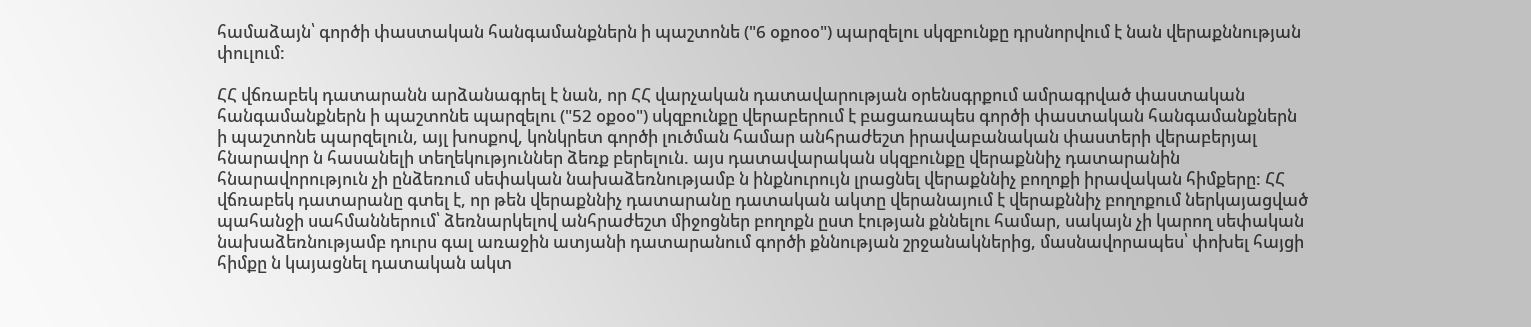համաձայն՝ գործի փաստական հանգամանքներն ի պաշտոնե ("6 օքոօօ") պարզելու սկզբունքը դրսնորվում է նան վերաքննության փուլում:

ՀՀ վճռաբեկ դատարանն արձանագրել է նան, որ ՀՀ վարչական դատավարության օրենսգրքում ամրագրված փաստական հանգամանքներն ի պաշտոնե պարզելու ("52 օքօօ") սկզբունքը վերաբերում է բացառապես գործի փաստական հանգամանքներն ի պաշտոնե պարզելուն, այլ խոսքով, կոնկրետ գործի լուծման համար անհրաժեշտ իրավաբանական փաստերի վերաբերյալ հնարավոր ն հասանելի տեղեկություններ ձեռք բերելուն. այս դատավարական սկզբունքը վերաքննիչ դատարանին հնարավորություն չի ընձեռում սեփական նախաձեռնությամբ ն ինքնուրույն լրացնել վերաքննիչ բողոքի իրավական հիմքերը: ՀՀ վճռաբեկ դատարանը գտել է, որ թեն վերաքննիչ դատարանը դատական ակտը վերանայում է վերաքննիչ բողոքում ներկայացված պահանջի սահմաններում՝ ձեռնարկելով անհրաժեշտ միջոցներ բողոքն ըստ էության քննելու համար, սակայն չի կարող սեփական նախաձեռնությամբ դուրս գալ առաջին ատյանի դատարանում գործի քննության շրջանակներից, մասնավորապես՝ փոխել հայցի հիմքը ն կայացնել դատական ակտ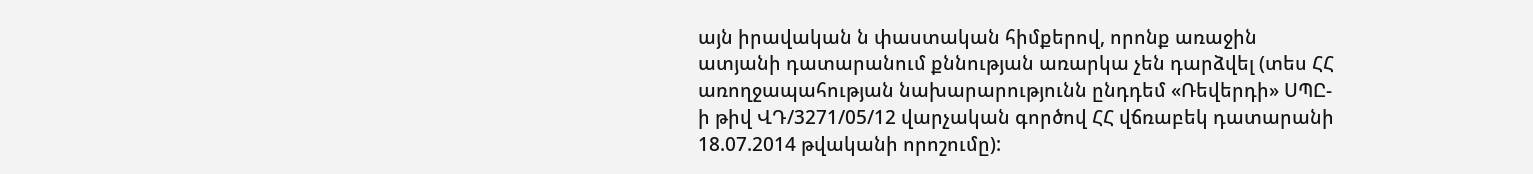այն իրավական ն փաստական հիմքերով, որոնք առաջին ատյանի դատարանում քննության առարկա չեն դարձվել (տես ՀՀ առողջապահության նախարարությունն ընդդեմ «Ռեվերդի» ՍՊԸ-ի թիվ ՎԴ/3271/05/12 վարչական գործով ՀՀ վճռաբեկ դատարանի 18.07.2014 թվականի որոշումը):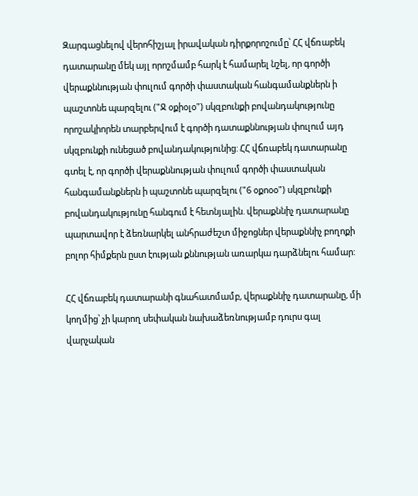Զարգացնելով վերոհիշյալ իրավական դիրքորոշումը՝ ՀՀ վճռաբեկ դատարանը մեկ այլ որոշմամբ հարկ է համարել նշել, որ գործի վերաքննության փուլում գործի փաստական հանգամանքներն ի պաշտոնե պարզելու ("Ջ օքիօլօ") սկզբունքի բովանդակությունը որոշակիորեն տարբերվում է գործի դատաքննության փուլում այդ սկզբունքի ունեցած բովանդակությունից: ՀՀ վճռաբեկ դատարանը գտել է, որ գործի վերաքննության փուլում գործի փաստական հանգամանքներն ի պաշտոնե պարզելու ("6 օքոօօ") սկզբունքի բովանդակությունը հանգում է հետնյալին. վերաքննիչ դատարանը պարտավոր է ձեռնարկել անհրաժեշտ միջոցներ վերաքննիչ բողոքի բոլոր հիմքերն ըստ էության քննության առարկա դարձնելու համար:

ՀՀ վճռաբեկ դատարանի գնահատմամբ, վերաքննիչ դատարանը, մի կողմից՝ չի կարող սեփական նախաձեռնությամբ դուրս գալ վարչական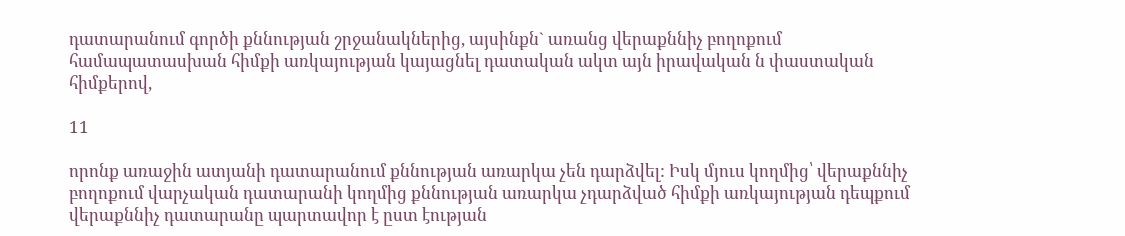դատարանում գործի քննության շրջանակներից, այսինքն` առանց վերաքննիչ բողոքում համապատասխան հիմքի առկայության կայացնել դատական ակտ այն իրավական ն փաստական հիմքերով,

11

որոնք առաջին ատյանի դատարանում քննության առարկա չեն դարձվել: Իսկ մյուս կողմից՝ վերաքննիչ բողոքում վարչական դատարանի կողմից քննության առարկա չդարձված հիմքի առկայության դեպքում վերաքննիչ դատարանը պարտավոր է ըստ էության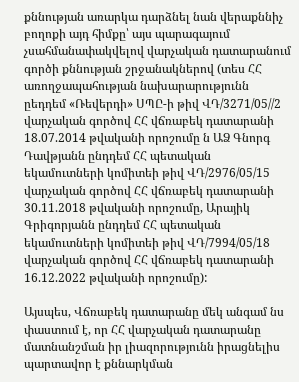քննության առարկա դարձնել նան վերաքննիչ բողոքի այդ հիմքը՝ այս պարագայում չսահմանափակվելով վարչական դատարանում գործի քննության շրջանակներով (տես ՀՀ առողջապահության նախարարությունն ըեդդեմ «Ռեվերդի» ՍՊԸ-ի թիվ ՎԴ/3271/05//2 վարչական գործով ՀՀ վճռաբեկ դատարանի 18.07.2014 թվականի որոշումը ն ԱՁ Գնորգ Դավթյանն ընդդեմ ՀՀ պետական եկամուտների կոմիտեի թիվ ՎԴ/2976/05/15 վարչական գործով ՀՀ վճռաբեկ դատարանի 30.11.2018 թվականի որոշումը, Արայիկ Գրիգորյանն ընդդեմ ՀՀ պետական եկամուտների կոմիտեի թիվ ՎԴ/7994/05/18 վարչական գործով ՀՀ վճռաբեկ դատարանի 16.12.2022 թվականի որոշումը):

Այսպես, Վճռաբեկ դատարանը մեկ անգամ նս փաստում է, որ ՀՀ վարչական դատարանը մատնանշման իր լիազորությունն իրացնելիս պարտավոր է քննարկման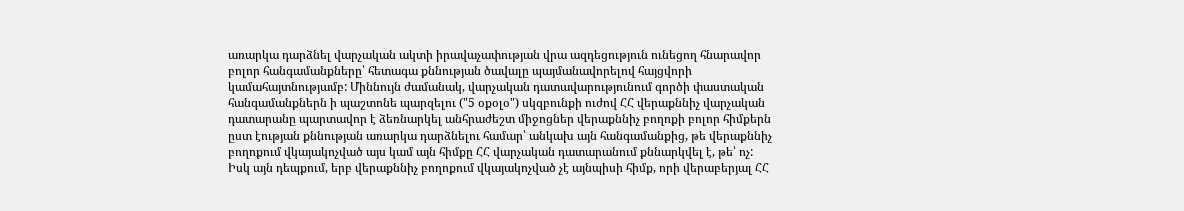առարկա դարձնել վարչական ակտի իրավաչափության վրա ազդեցություն ունեցող հնարավոր բոլոր հանգամանքները՝ հետագա քննության ծավալը պայմանավորելով հայցվորի կամահայտնությամբ: Միննույն ժամանակ, վարչական դատավարությունում գործի փաստական հանգամանքներն ի պաշտոնե պարզելու ("5 օքօլօ") սկզբունքի ուժով ՀՀ վերաքննիչ վարչական դատարանը պարտավոր է ձեռնարկել անհրաժեշտ միջոցներ վերաքննիչ բողոքի բոլոր հիմքերն ըստ էության քննության առարկա դարձնելու համար՝ անկախ այն հանգամանքից, թե վերաքննիչ բողոքում վկայակոչված այս կամ այն հիմքը ՀՀ վարչական դատարանում քննարկվել է, թե՝ ոչ: Իսկ այն դեպքում, երբ վերաքննիչ բողոքում վկայակոչված չէ այնպիսի հիմք, որի վերաբերյալ ՀՀ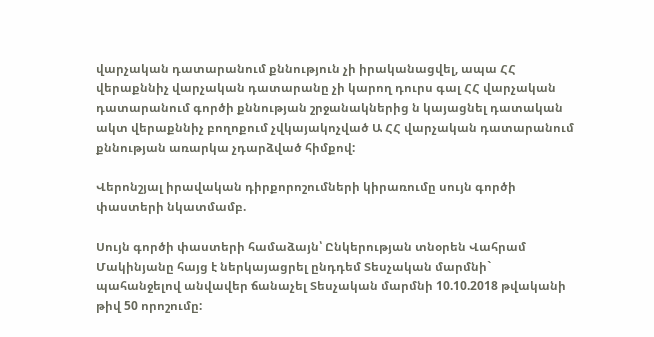վարչական դատարանում քննություն չի իրականացվել, ապա ՀՀ վերաքննիչ վարչական դատարանը չի կարող դուրս գալ ՀՀ վարչական դատարանում գործի քննության շրջանակներից ն կայացնել դատական ակտ վերաքննիչ բողոքում չվկայակոչված Ա ՀՀ վարչական դատարանում քննության առարկա չդարձված հիմքով:

Վերոնշյալ իրավական դիրքորոշումների կիրառումը սույն գործի փաստերի նկատմամբ.

Սույն գործի փաստերի համաձայն՝ Ընկերության տնօրեն Վահրամ Մակինյանը հայց է ներկայացրել ընդդեմ Տեսչական մարմնի` պահանջելով անվավեր ճանաչել Տեսչական մարմնի 10.10.2018 թվականի թիվ 50 որոշումը: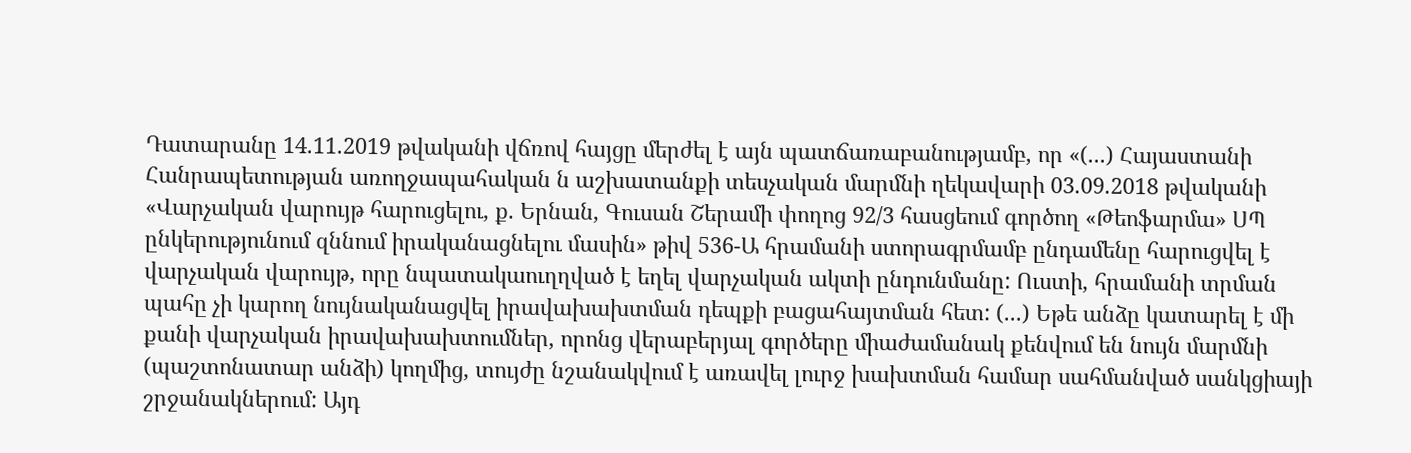Դատարանը 14.11.2019 թվականի վճռով հայցը մերժել է այն պատճառաբանությամբ, որ «(...) Հայաստանի Հանրապետության առողջապահական ն աշխատանքի տեսչական մարմնի ղեկավարի 03.09.2018 թվականի «Վարչական վարույթ հարուցելու, ք. Երնան, Գուսան Շերամի փողոց 92/3 հասցեում գործող «Թեոֆարմա» ՍՊ ընկերությունում զննում իրականացնելու մասին» թիվ 536-Ա հրամանի ստորագրմամբ ընդամենը հարուցվել է վարչական վարույթ, որը նպատակաուղղված է եղել վարչական ակտի ընդունմանը: Ուստի, հրամանի տրման պահը չի կարող նույնականացվել իրավախախտման դեպքի բացահայտման հետ: (...) Եթե անձը կատարել է մի քանի վարչական իրավախախտումներ, որոնց վերաբերյալ գործերը միաժամանակ քենվում են նույն մարմնի (պաշտոնատար անձի) կողմից, տույժը նշանակվում է առավել լուրջ խախտման համար սահմանված սանկցիայի շրջանակներում: Այդ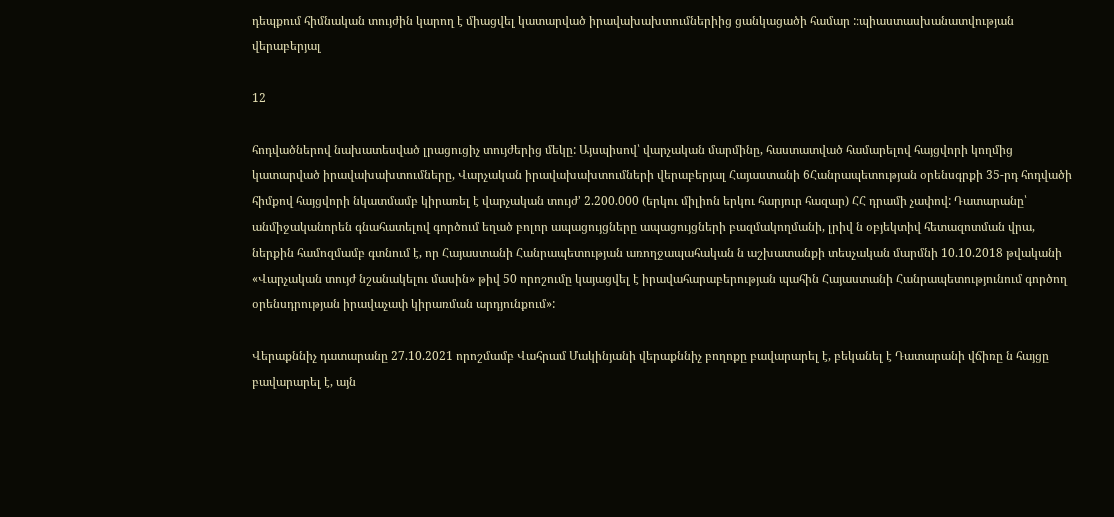դեպքում հիմնական տույժին կարող է միացվել կատարված իրավախախտումներիից ցանկացածի համար :։պիաստասխանատվության վերաբերյալ

12

հոդվածներով նախատեսված լրացուցիչ տույժերից մեկը: Այսպիսով՝ վարչական մարմինը, հաստատված համարելով հայցվորի կողմից կատարված իրավախախտումները, Վարչական իրավախախտումների վերաբերյալ Հայաստանի 6Հանրապետության օրենսգրքի 35-րդ հոդվածի հիմքով հայցվորի նկատմամբ կիրառել է վարչական տույժ' 2.200.000 (երկու միլիոն երկու հարյուր հազար) ՀՀ դրամի չափով: Դատարանը՝ անմիջականորեն գնահատելով գործում եղած բոլոր ապացույցները ապացույցների բազմակողմանի, լրիվ ն օբյեկտիվ հետազոտման վրա, ներքին համոզմամբ գտնում է, որ Հայաստանի Հանրապետության առողջապահական ն աշխատանքի տեսչական մարմնի 10.10.2018 թվականի «Վարչական տույժ նշանակելու մասին» թիվ 50 որոշումը կայացվել է իրավահարաբերության պահին Հայաստանի Հանրապետությունում գործող օրենսդրության իրավաչափ կիրառման արդյունքում»:

Վերաքննիչ դատարանը 27.10.2021 որոշմամբ Վահրամ Մակինյանի վերաքննիչ բողոքը բավարարել է, բեկանել է Դատարանի վճիռը ն հայցը բավարարել է, այն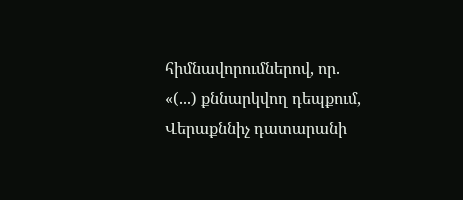հիմնավորումներով, որ. «(...) քննարկվող դեպքում, Վերաքննիչ դատարանի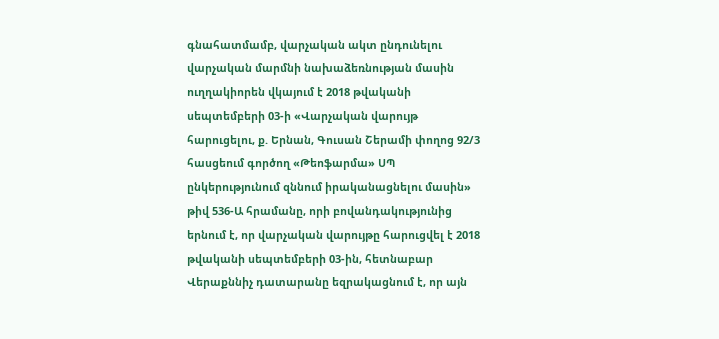գնահատմամբ, վարչական ակտ ընդունելու վարչական մարմնի նախաձեռնության մասին ուղղակիորեն վկայում է 2018 թվականի սեպտեմբերի 03-ի «Վարչական վարույթ հարուցելու, ք. Երնան, Գուսան Շերամի փողոց 92/3 հասցեում գործող «Թեոֆարմա» ՍՊ ընկերությունում զննում իրականացնելու մասին» թիվ 536-Ա հրամանը, որի բովանդակությունից երնում է, որ վարչական վարույթը հարուցվել է 2018 թվականի սեպտեմբերի 03-ին, հետնաբար Վերաքննիչ դատարանը եզրակացնում է, որ այն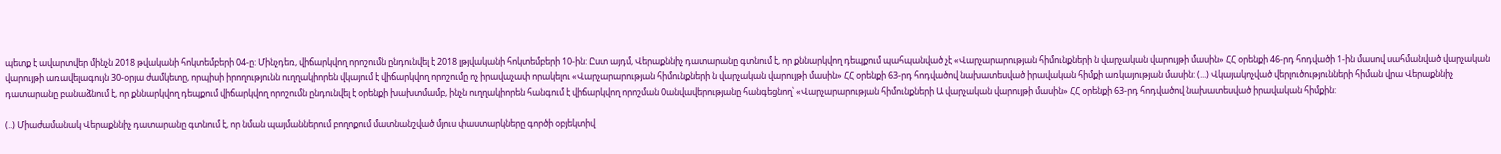պետք է ավարտվեր մինչն 2018 թվականի հոկտեմբերի 04-ը: Մինչդեռ, վիճարկվող որոշումն ընդունվել է 2018 լթյվականի հոկտեմբերի 10-ին: Ըստ այդմ, Վերաքննիչ դատարանը գտնում է, որ քննարկվող դեպքում պահպանված չէ «Վարչարարության հիմունքների ն վարչական վարույթի մասին» ՀՀ օրենքի 46-րդ հոդվածի 1-ին մասով սահմանված վարչական վարույթի առավելագույն 30-օրյա ժամկետը, որպիսի իրողությունն ուղղակիորեն վկայում է վիճարկվող որոշումը ոչ իրավաչափ որակելու «Վարչարարության հիմունքների ն վարչական վարույթի մասին» ՀՀ օրենքի 63-րդ հոդվածով նախատեսված իրավական հիմքի առկայության մասին: (...) Վկայակոչված վերլուծությունների հիման վրա Վերաքննիչ դատարանը բանաձնում է, որ քննարկվող դեպքում վիճարկվող որոշումն ընդունվել է օրենքի խախտմամբ, ինչն ուղղակիորեն հանգում է վիճարկվող որոշման 0անվավերությանը հանգեցնող՝ «Վարչարարության հիմունքների Ա վարչական վարույթի մասին» ՀՀ օրենքի 63-րդ հոդվածով նախատեսված իրավական հիմքին:

(..) Միաժամանակ Վերաքննիչ դատարանը գտնում է, որ նման պայմաններում բողոքում մատնանշված մյուս փաստարկները գործի օբյեկտիվ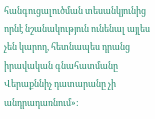հանգուցալուծման տեսանկյունից որնէ նշանակություն ունենալ այլես չեն կարող, հետնապես դրանց իրավական գնահատմանը Վերաքննիչ դատարանը չի անդրադառնում»: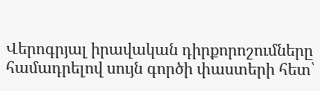Վերոգրյալ իրավական դիրքորոշումները համադրելով սույն գործի փաստերի հետ՝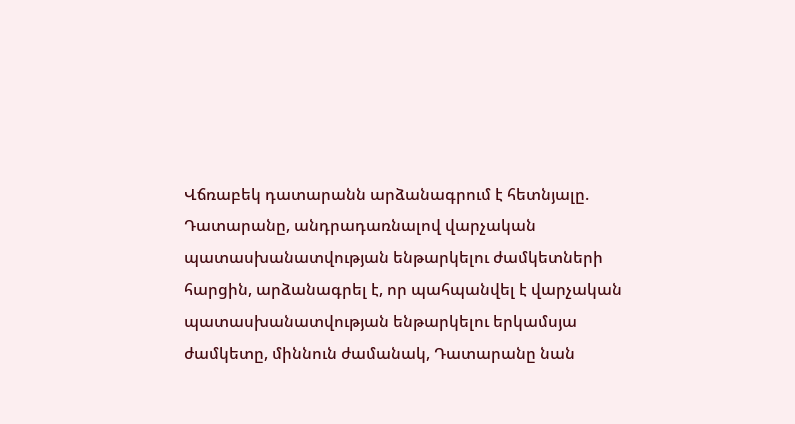Վճռաբեկ դատարանն արձանագրում է հետնյալը. Դատարանը, անդրադառնալով վարչական պատասխանատվության ենթարկելու ժամկետների հարցին, արձանագրել է, որ պահպանվել է վարչական պատասխանատվության ենթարկելու երկամսյա ժամկետը, միննուն ժամանակ, Դատարանը նան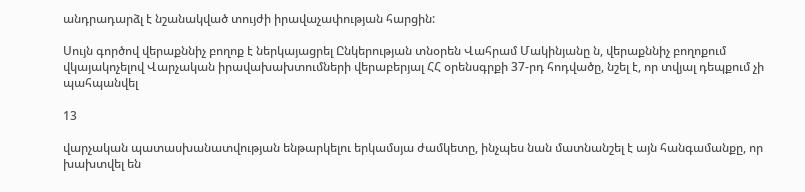անդրադարձլ է նշանակված տույժի իրավաչափության հարցին:

Սույն գործով վերաքննիչ բողոք է ներկայացրել Ընկերության տնօրեն Վահրամ Մակինյանը ն, վերաքննիչ բողոքում վկայակոչելով Վարչական իրավախախտումների վերաբերյալ ՀՀ օրենսգրքի 37-րդ հոդվածը, նշել է, որ տվյալ դեպքում չի պահպանվել

13

վարչական պատասխանատվության ենթարկելու երկամսյա ժամկետը, ինչպես նան մատնանշել է այն հանգամանքը, որ խախտվել են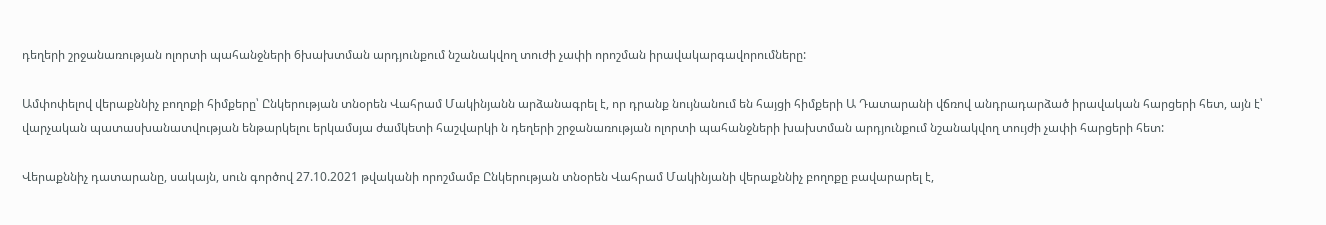դեղերի շրջանառության ոլորտի պահանջների 6խախտման արդյունքում նշանակվող տուժի չափի որոշման իրավակարգավորումները:

Ամփոփելով վերաքննիչ բողոքի հիմքերը՝ Ընկերության տնօրեն Վահրամ Մակինյանն արձանագրել է, որ դրանք նույնանում են հայցի հիմքերի Ա Դատարանի վճռով անդրադարձած իրավական հարցերի հետ, այն է՝ վարչական պատասխանատվության ենթարկելու երկամսյա ժամկետի հաշվարկի ն դեղերի շրջանառության ոլորտի պահանջների խախտման արդյունքում նշանակվող տույժի չափի հարցերի հետ:

Վերաքննիչ դատարանը, սակայն, սուն գործով 27.10.2021 թվականի որոշմամբ Ընկերության տնօրեն Վահրամ Մակինյանի վերաքննիչ բողոքը բավարարել է,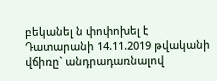բեկանել ն փոփոխել է Դատարանի 14.11.2019 թվականի վճիռը` անդրադառնալով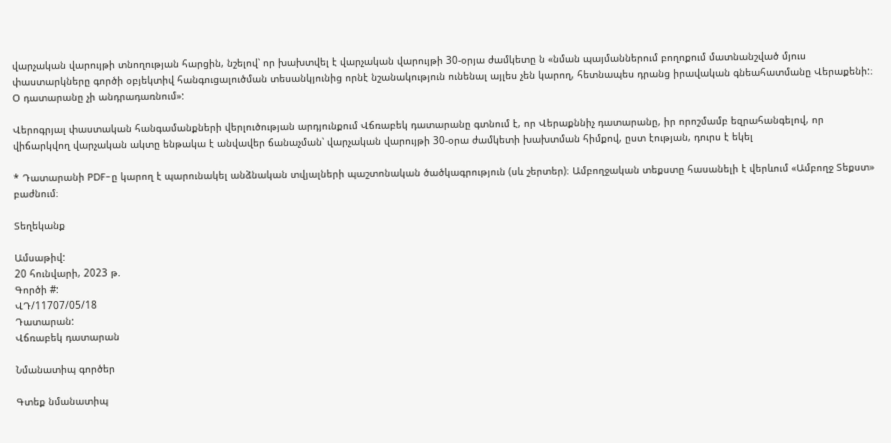վարչական վարույթի տնողության հարցին, նշելով՝ որ խախտվել է վարչական վարույթի 30-օրյա ժամկետը ն «նման պայմաններում բողոքում մատնանշված մյուս փաստարկները գործի օբյեկտիվ հանգուցալուծման տեսանկյունից որնէ նշանակություն ունենալ այլես չեն կարող, հետնապես դրանց իրավական գնեահատմանը Վերաքենի:։ Օ դատարանը չի անդրադառնում»:

Վերոգրյալ փաստական հանգամանքների վերլուծության արդյունքում Վճռաբեկ դատարանը գտնում է, որ Վերաքննիչ դատարանը, իր որոշմամբ եզրահանգելով, որ վիճարկվող վարչական ակտը ենթակա է անվավեր ճանաչման՝ վարչական վարույթի 30-օրա ժամկետի խախտման հիմքով, ըստ էության, դուրս է եկել

* Դատարանի PDF-ը կարող է պարունակել անձնական տվյալների պաշտոնական ծածկագրություն (սև շերտեր)։ Ամբողջական տեքստը հասանելի է վերևում «Ամբողջ Տեքստ» բաժնում։

Տեղեկանք

Ամսաթիվ:
20 հունվարի, 2023 թ.
Գործի #:
ՎԴ/11707/05/18
Դատարան:
Վճռաբեկ դատարան

Նմանատիպ գործեր

Գտեք նմանատիպ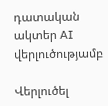դատական ակտեր AI վերլուծությամբ

Վերլուծել